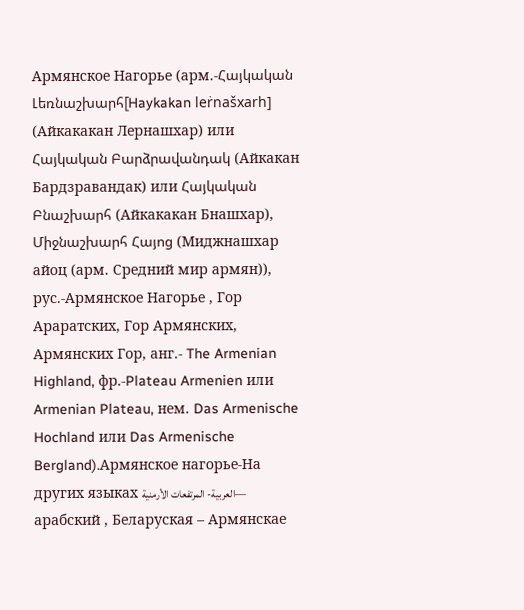Армянское Нагорье (арм.-Հայկական Լեռնաշխարհ[Haykakan leṙnašxarh] (Айкакакан Лернашхар) или Հայկական Բարձրավանդակ (Айкакан Бардзравандак) или Հայկական Բնաշխարհ (Айкакакан Бнашхар), Միջնաշխարհ Հայոց (Миджнашхар айоц (арм. Средний мир армян)), рус.-Армянское Нагорье , Гор Араратских, Гор Армянских, Армянских Гор, анг.- The Armenian Highland, фр.-Plateau Armenien или Armenian Plateau, нем. Das Armenische Hochland или Das Armenische Bergland).Армянское нагорье-На других языках العربية- المرتفعات الأرمنية— арабский , Беларуская – Армянскае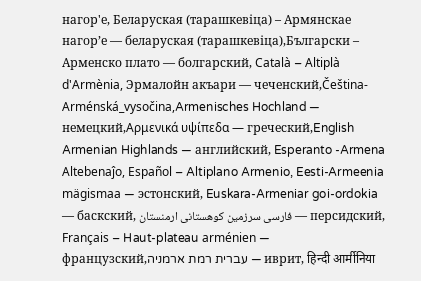нагор'е, Беларуская (тарашкевіца) – Армянскае нагор’е — беларуская (тарашкевіца),Български – Арменско плато — болгарский, Català – Altiplà d'Armènia, Эрмалойн акъари — чеченский,Čeština-Arménská_vysočina,Armenisches Hochland — немецкий,Αρμενικά υψίπεδα — греческий,English Armenian Highlands — английский, Esperanto -Armena Altebenaĵo, Español – Altiplano Armenio, Eesti-Armeenia mägismaa — эстонский, Euskara-Armeniar goi-ordokia — баскский, فارسی سرزمین کوهستانی ارمنستان — персидский, Français – Haut-plateau arménien — французский,עברית רמת ארמניה — иврит, हिन्दी आर्मीनिया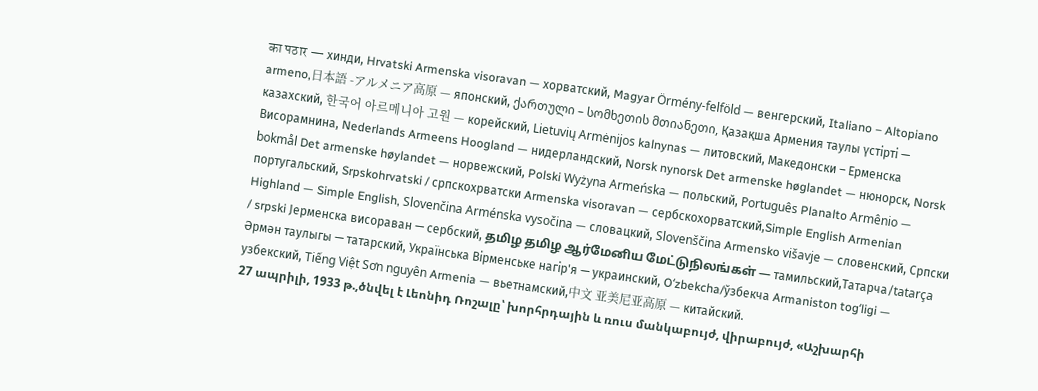का पठार — хинди, Hrvatski Armenska visoravan — хорватский, Magyar Örmény-felföld — венгерский, Italiano – Altopiano armeno,日本語 -アルメニア高原 — японский, ქართული – სომხეთის მთიანეთი, Қазақша Армения таулы үстірті — казахский, 한국어 아르메니아 고원 — корейский, Lietuvių Armėnijos kalnynas — литовский, Македонски – Ерменска Висорамнина, Nederlands Armeens Hoogland — нидерландский, Norsk nynorsk Det armenske høglandet — нюнорск, Norsk bokmål Det armenske høylandet — норвежский, Polski Wyżyna Armeńska — польский, Português Planalto Armênio — португальский, Srpskohrvatski / српскохрватски Armenska visoravan — сербскохорватский,Simple English Armenian Highland — Simple English, Slovenčina Arménska vysočina — словацкий, Slovenščina Armensko višavje — словенский, Српски / srpski Јерменска висораван — сербский, தமிழ தமிழ ஆர்மேனிய மேட்டுநிலங்கள் — тамильский,Татарча/tatarça Әрмән таулыгы — татарский, Українська Вірменське нагір'я — украинский, Oʻzbekcha/ўзбекча Armaniston togʻligi — узбекский, Tiếng Việt Sơn nguyên Armenia — вьетнамский,中文 亚美尼亚高原 — китайский.
27 ապրիլի, 1933 թ.,ծնվել է Լեոնիդ Ռոշալը՝ խորհրդային և ռուս մանկաբույժ, վիրաբույժ, «Աշխարհի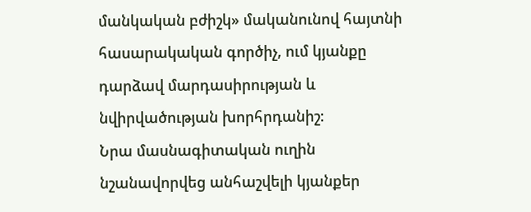մանկական բժիշկ» մականունով հայտնի հասարակական գործիչ, ում կյանքը դարձավ մարդասիրության և նվիրվածության խորհրդանիշ:
Նրա մասնագիտական ուղին նշանավորվեց անհաշվելի կյանքեր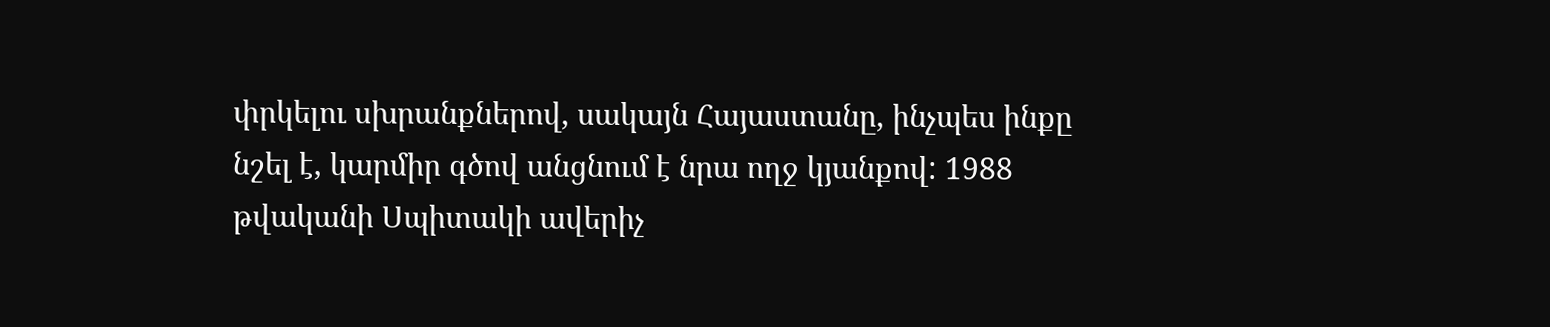փրկելու սխրանքներով, սակայն Հայաստանը, ինչպես ինքը նշել է, կարմիր գծով անցնում է նրա ողջ կյանքով: 1988 թվականի Սպիտակի ավերիչ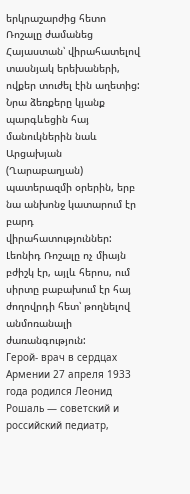երկրաշարժից հետո Ռոշալը ժամանեց Հայաստան՝ վիրահատելով տասնյակ երեխաների, ովքեր տուժել էին աղետից: Նրա ձեռքերը կյանք պարգևեցին հայ մանուկներին նաև Արցախյան (Ղարաբաղյան) պատերազմի օրերին, երբ նա անխոնջ կատարում էր բարդ վիրահատություններ: Լեոնիդ Ռոշալը ոչ միայն բժիշկ էր, այլև հերոս, ում սիրտը բաբախում էր հայ ժողովրդի հետ՝ թողնելով անմոռանալի ժառանգություն:
Герой- врач в сердцах Армении 27 апреля 1933 года родился Леонид Рошаль — советский и российский педиатр,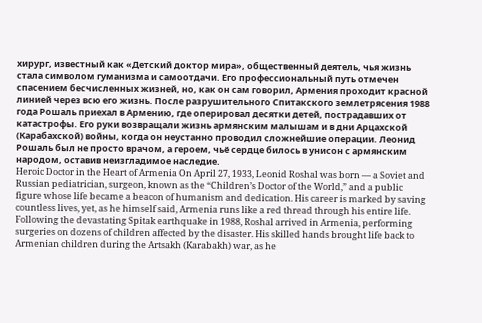хирург, известный как «Детский доктор мира», общественный деятель, чья жизнь стала символом гуманизма и самоотдачи. Его профессиональный путь отмечен спасением бесчисленных жизней, но, как он сам говорил, Армения проходит красной линией через всю его жизнь. После разрушительного Спитакского землетрясения 1988 года Рошаль приехал в Армению, где оперировал десятки детей, пострадавших от катастрофы. Его руки возвращали жизнь армянским малышам и в дни Арцахской (Карабахской) войны, когда он неустанно проводил сложнейшие операции. Леонид Рошаль был не просто врачом, а героем, чьё сердце билось в унисон с армянским народом, оставив неизгладимое наследие.
Heroic Doctor in the Heart of Armenia On April 27, 1933, Leonid Roshal was born — a Soviet and Russian pediatrician, surgeon, known as the “Children’s Doctor of the World,” and a public figure whose life became a beacon of humanism and dedication. His career is marked by saving countless lives, yet, as he himself said, Armenia runs like a red thread through his entire life. Following the devastating Spitak earthquake in 1988, Roshal arrived in Armenia, performing surgeries on dozens of children affected by the disaster. His skilled hands brought life back to Armenian children during the Artsakh (Karabakh) war, as he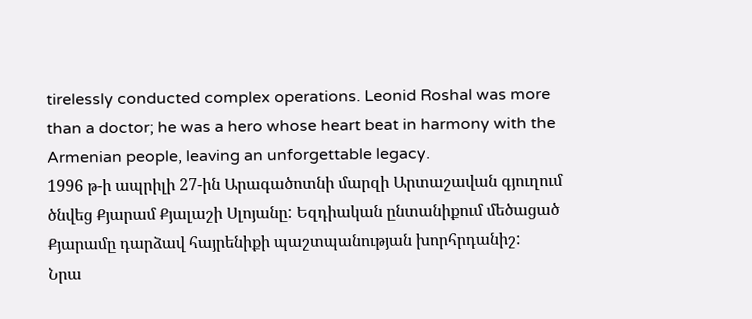tirelessly conducted complex operations. Leonid Roshal was more than a doctor; he was a hero whose heart beat in harmony with the Armenian people, leaving an unforgettable legacy.
1996 թ-ի ապրիլի 27-ին Արագածոտնի մարզի Արտաշավան գյուղում ծնվեց Քյարամ Քյալաշի Սլոյանը: Եզդիական ընտանիքում մեծացած Քյարամը դարձավ հայրենիքի պաշտպանության խորհրդանիշ:
Նրա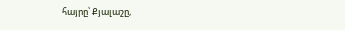հայրը՝ Քյալաշը,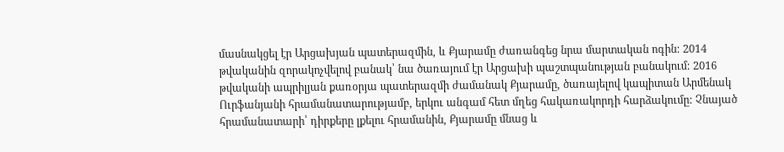մասնակցել էր Արցախյան պատերազմին, և Քյարամը ժառանգեց նրա մարտական ոգին: 2014 թվականին զորակոչվելով բանակ՝ նա ծառայում էր Արցախի պաշտպանության բանակում: 2016 թվականի ապրիլյան քառօրյա պատերազմի ժամանակ Քյարամը, ծառայելով կապիտան Արմենակ Ուրֆանյանի հրամանատարությամբ, երկու անգամ հետ մղեց հակառակորդի հարձակումը: Չնայած հրամանատարի՝ դիրքերը լքելու հրամանին, Քյարամը մնաց և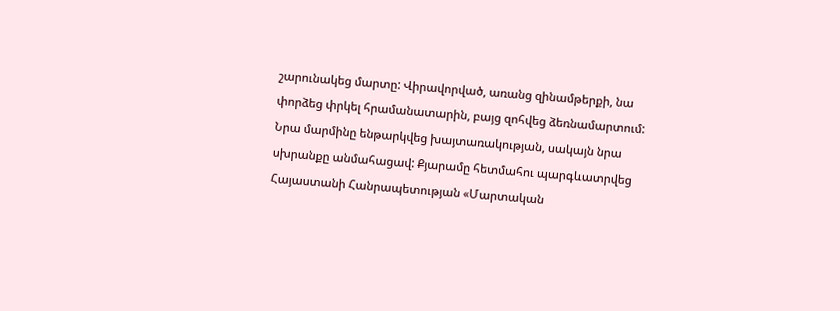շարունակեց մարտը: Վիրավորված, առանց զինամթերքի, նա փորձեց փրկել հրամանատարին, բայց զոհվեց ձեռնամարտում: Նրա մարմինը ենթարկվեց խայտառակության, սակայն նրա սխրանքը անմահացավ: Քյարամը հետմահու պարգևատրվեց Հայաստանի Հանրապետության «Մարտական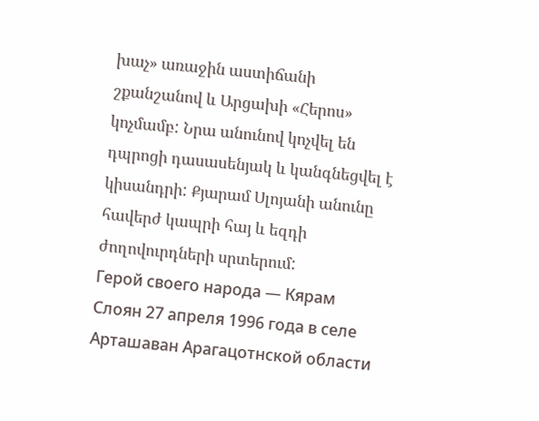խաչ» առաջին աստիճանի շքանշանով և Արցախի «Հերոս» կոչմամբ: Նրա անունով կոչվել են դպրոցի դասասենյակ և կանգնեցվել է կիսանդրի: Քյարամ Սլոյանի անունը հավերժ կապրի հայ և եզդի ժողովուրդների սրտերում:
Герой своего народа — Кярам Слоян 27 апреля 1996 года в селе Арташаван Арагацотнской области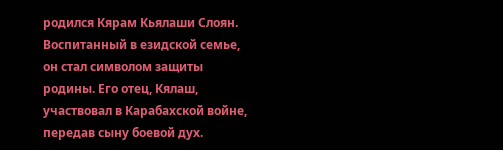родился Кярам Кьялаши Слоян. Воспитанный в езидской семье, он стал символом защиты родины. Его отец, Кялаш, участвовал в Карабахской войне, передав сыну боевой дух.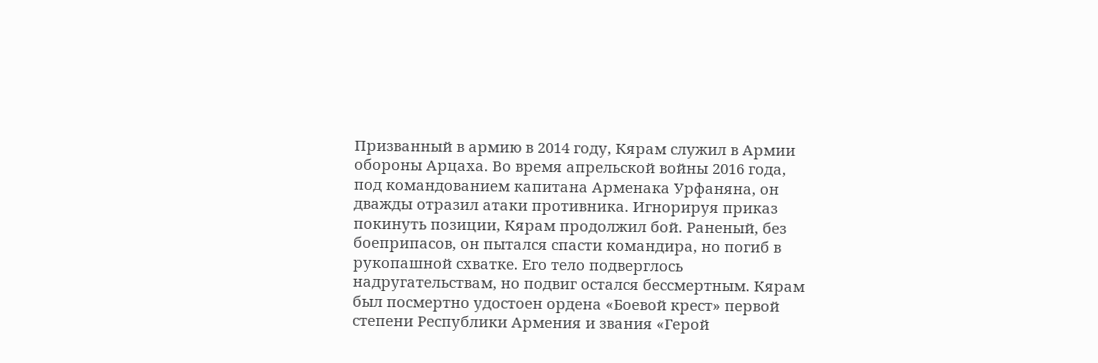Призванный в армию в 2014 году, Кярам служил в Армии обороны Арцаха. Во время апрельской войны 2016 года, под командованием капитана Арменака Урфаняна, он дважды отразил атаки противника. Игнорируя приказ покинуть позиции, Кярам продолжил бой. Раненый, без боеприпасов, он пытался спасти командира, но погиб в рукопашной схватке. Его тело подверглось надругательствам, но подвиг остался бессмертным. Кярам был посмертно удостоен ордена «Боевой крест» первой степени Республики Армения и звания «Герой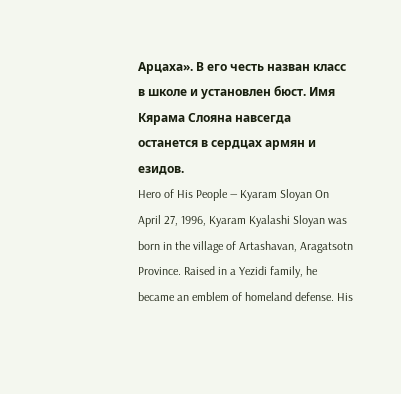Арцаха». В его честь назван класс в школе и установлен бюст. Имя Кярама Слояна навсегда останется в сердцах армян и езидов.
Hero of His People — Kyaram Sloyan On April 27, 1996, Kyaram Kyalashi Sloyan was born in the village of Artashavan, Aragatsotn Province. Raised in a Yezidi family, he became an emblem of homeland defense. His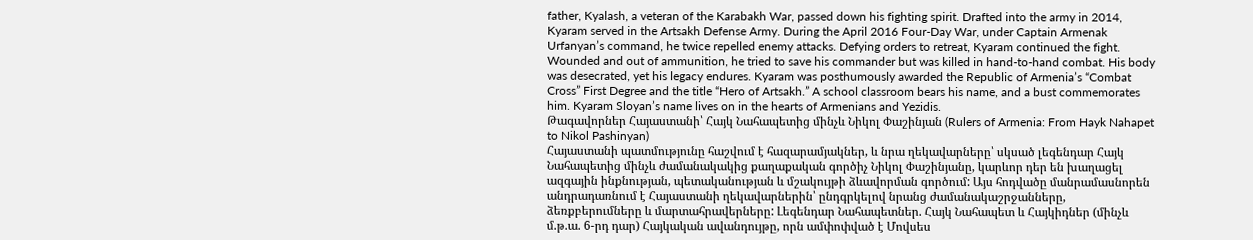father, Kyalash, a veteran of the Karabakh War, passed down his fighting spirit. Drafted into the army in 2014, Kyaram served in the Artsakh Defense Army. During the April 2016 Four-Day War, under Captain Armenak Urfanyan’s command, he twice repelled enemy attacks. Defying orders to retreat, Kyaram continued the fight. Wounded and out of ammunition, he tried to save his commander but was killed in hand-to-hand combat. His body was desecrated, yet his legacy endures. Kyaram was posthumously awarded the Republic of Armenia’s “Combat Cross” First Degree and the title “Hero of Artsakh.” A school classroom bears his name, and a bust commemorates him. Kyaram Sloyan’s name lives on in the hearts of Armenians and Yezidis.
Թագավորներ Հայաստանի՝ Հայկ Նահապետից մինչև Նիկոլ Փաշինյան (Rulers of Armenia: From Hayk Nahapet to Nikol Pashinyan)
Հայաստանի պատմությունը հաշվում է հազարամյակներ, և նրա ղեկավարները՝ սկսած լեգենդար Հայկ Նահապետից մինչև ժամանակակից քաղաքական գործիչ Նիկոլ Փաշինյանը, կարևոր դեր են խաղացել ազգային ինքնության, պետականության և մշակույթի ձևավորման գործում: Այս հոդվածը մանրամասնորեն անդրադառնում է Հայաստանի ղեկավարներին՝ ընդգրկելով նրանց ժամանակաշրջանները, ձեռքբերումները և մարտահրավերները: Լեգենդար Նահապետներ. Հայկ Նահապետ և Հայկիդներ (մինչև մ.թ.ա. 6-րդ դար) Հայկական ավանդույթը, որն ամփոփված է Մովսես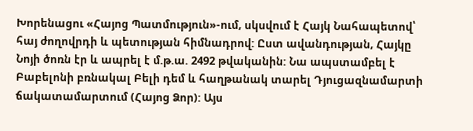Խորենացու «Հայոց Պատմություն»-ում, սկսվում է Հայկ Նահապետով՝ հայ ժողովրդի և պետության հիմնադրով: Ըստ ավանդության, Հայկը Նոյի ծոռն էր և ապրել է մ.թ.ա. 2492 թվականին: Նա ապստամբել է Բաբելոնի բռնակալ Բելի դեմ և հաղթանակ տարել Դյուցազնամարտի ճակատամարտում (Հայոց Ձոր): Այս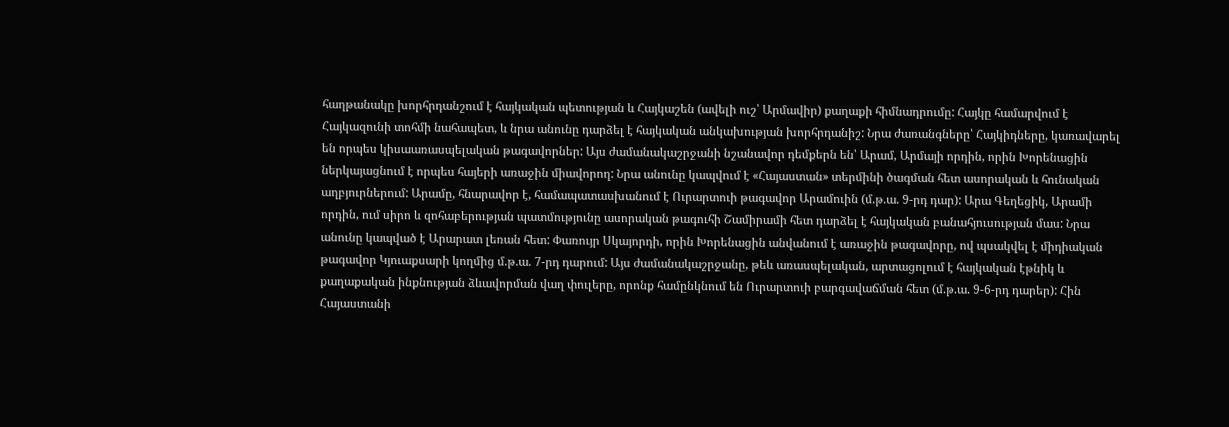հաղթանակը խորհրդանշում է հայկական պետության և Հայկաշեն (ավելի ուշ՝ Արմավիր) քաղաքի հիմնադրումը: Հայկը համարվում է Հայկազունի տոհմի նահապետ, և նրա անունը դարձել է հայկական անկախության խորհրդանիշ: Նրա ժառանգները՝ Հայկիդները, կառավարել են որպես կիսաառասպելական թագավորներ: Այս ժամանակաշրջանի նշանավոր դեմքերն են՝ Արամ, Արմայի որդին, որին Խորենացին ներկայացնում է որպես հայերի առաջին միավորող: Նրա անունը կապվում է «Հայաստան» տերմինի ծագման հետ ասորական և հունական աղբյուրներում: Արամը, հնարավոր է, համապատասխանում է Ուրարտուի թագավոր Արամուին (մ.թ.ա. 9-րդ դար): Արա Գեղեցիկ, Արամի որդին, ում սիրո և զոհաբերության պատմությունը ասորական թագուհի Շամիրամի հետ դարձել է հայկական բանահյուսության մաս: Նրա անունը կապված է Արարատ լեռան հետ: Փառույր Սկայորդի, որին Խորենացին անվանում է առաջին թագավորը, ով պսակվել է միդիական թագավոր Կյուաքսարի կողմից մ.թ.ա. 7-րդ դարում: Այս ժամանակաշրջանը, թեև առասպելական, արտացոլում է հայկական էթնիկ և քաղաքական ինքնության ձևավորման վաղ փուլերը, որոնք համընկնում են Ուրարտուի բարգավաճման հետ (մ.թ.ա. 9-6-րդ դարեր): Հին Հայաստանի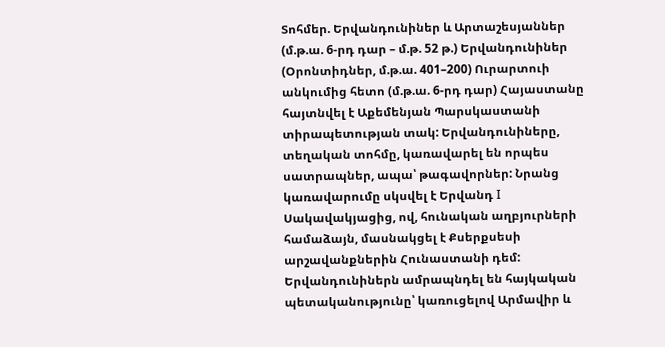Տոհմեր. Երվանդունիներ և Արտաշեսյաններ (մ.թ.ա. 6-րդ դար – մ.թ. 52 թ.) Երվանդունիներ (Օրոնտիդներ, մ.թ.ա. 401–200) Ուրարտուի անկումից հետո (մ.թ.ա. 6-րդ դար) Հայաստանը հայտնվել է Աքեմենյան Պարսկաստանի տիրապետության տակ: Երվանդունիները, տեղական տոհմը, կառավարել են որպես սատրապներ, ապա՝ թագավորներ: Նրանց կառավարումը սկսվել է Երվանդ I Սակավակյացից, ով, հունական աղբյուրների համաձայն, մասնակցել է Քսերքսեսի արշավանքներին Հունաստանի դեմ: Երվանդունիներն ամրապնդել են հայկական պետականությունը՝ կառուցելով Արմավիր և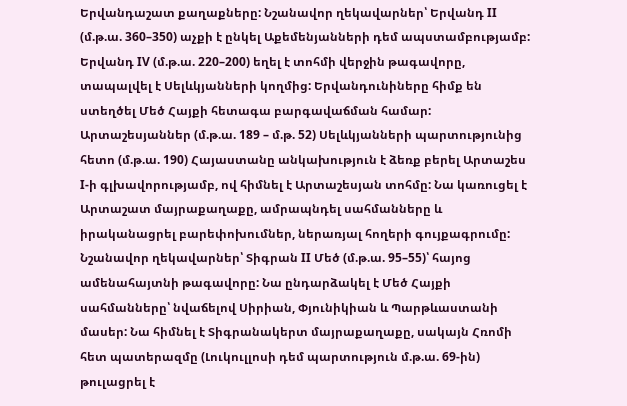Երվանդաշատ քաղաքները: Նշանավոր ղեկավարներ՝ Երվանդ II (մ.թ.ա. 360–350) աչքի է ընկել Աքեմենյանների դեմ ապստամբությամբ: Երվանդ IV (մ.թ.ա. 220–200) եղել է տոհմի վերջին թագավորը, տապալվել է Սելևկյանների կողմից: Երվանդունիները հիմք են ստեղծել Մեծ Հայքի հետագա բարգավաճման համար: Արտաշեսյաններ (մ.թ.ա. 189 – մ.թ. 52) Սելևկյանների պարտությունից հետո (մ.թ.ա. 190) Հայաստանը անկախություն է ձեռք բերել Արտաշես I-ի գլխավորությամբ, ով հիմնել է Արտաշեսյան տոհմը: Նա կառուցել է Արտաշատ մայրաքաղաքը, ամրապնդել սահմանները և իրականացրել բարեփոխումներ, ներառյալ հողերի գույքագրումը: Նշանավոր ղեկավարներ՝ Տիգրան II Մեծ (մ.թ.ա. 95–55)՝ հայոց ամենահայտնի թագավորը: Նա ընդարձակել է Մեծ Հայքի սահմանները՝ նվաճելով Սիրիան, Փյունիկիան և Պարթևաստանի մասեր: Նա հիմնել է Տիգրանակերտ մայրաքաղաքը, սակայն Հռոմի հետ պատերազմը (Լուկուլլոսի դեմ պարտություն մ.թ.ա. 69-ին) թուլացրել է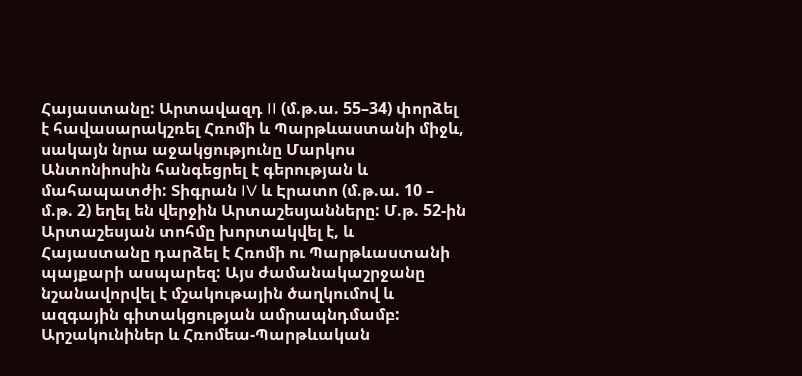Հայաստանը: Արտավազդ II (մ.թ.ա. 55–34) փորձել է հավասարակշռել Հռոմի և Պարթևաստանի միջև, սակայն նրա աջակցությունը Մարկոս Անտոնիոսին հանգեցրել է գերության և մահապատժի: Տիգրան IV և Էրատո (մ.թ.ա. 10 – մ.թ. 2) եղել են վերջին Արտաշեսյանները: Մ.թ. 52-ին Արտաշեսյան տոհմը խորտակվել է, և Հայաստանը դարձել է Հռոմի ու Պարթևաստանի պայքարի ասպարեզ: Այս ժամանակաշրջանը նշանավորվել է մշակութային ծաղկումով և ազգային գիտակցության ամրապնդմամբ: Արշակունիներ և Հռոմեա-Պարթևական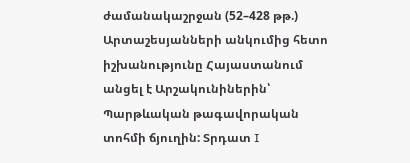ժամանակաշրջան (52–428 թթ.) Արտաշեսյանների անկումից հետո իշխանությունը Հայաստանում անցել է Արշակունիներին՝ Պարթևական թագավորական տոհմի ճյուղին: Տրդատ I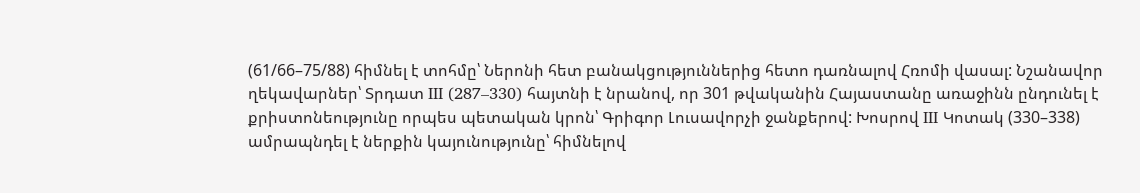(61/66–75/88) հիմնել է տոհմը՝ Ներոնի հետ բանակցություններից հետո դառնալով Հռոմի վասալ: Նշանավոր ղեկավարներ՝ Տրդատ III (287–330) հայտնի է նրանով, որ 301 թվականին Հայաստանը առաջինն ընդունել է քրիստոնեությունը որպես պետական կրոն՝ Գրիգոր Լուսավորչի ջանքերով: Խոսրով III Կոտակ (330–338) ամրապնդել է ներքին կայունությունը՝ հիմնելով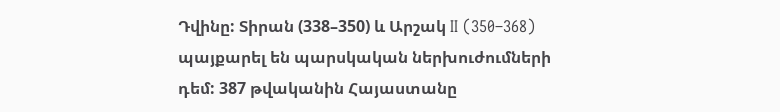Դվինը: Տիրան (338–350) և Արշակ II (350–368) պայքարել են պարսկական ներխուժումների դեմ: 387 թվականին Հայաստանը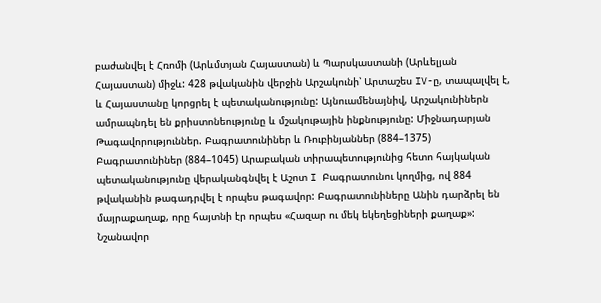բաժանվել է Հռոմի (Արևմտյան Հայաստան) և Պարսկաստանի (Արևելյան Հայաստան) միջև: 428 թվականին վերջին Արշակունի՝ Արտաշես IV-ը, տապալվել է, և Հայաստանը կորցրել է պետականությունը: Այնուամենայնիվ, Արշակունիներն ամրապնդել են քրիստոնեությունը և մշակութային ինքնությունը: Միջնադարյան Թագավորություններ. Բագրատունիներ և Ռուբինյաններ (884–1375) Բագրատունիներ (884–1045) Արաբական տիրապետությունից հետո հայկական պետականությունը վերականգնվել է Աշոտ I Բագրատունու կողմից, ով 884 թվականին թագադրվել է որպես թագավոր: Բագրատունիները Անին դարձրել են մայրաքաղաք, որը հայտնի էր որպես «Հազար ու մեկ եկեղեցիների քաղաք»: Նշանավոր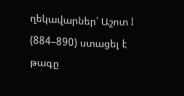ղեկավարներ՝ Աշոտ I (884–890) ստացել է թագը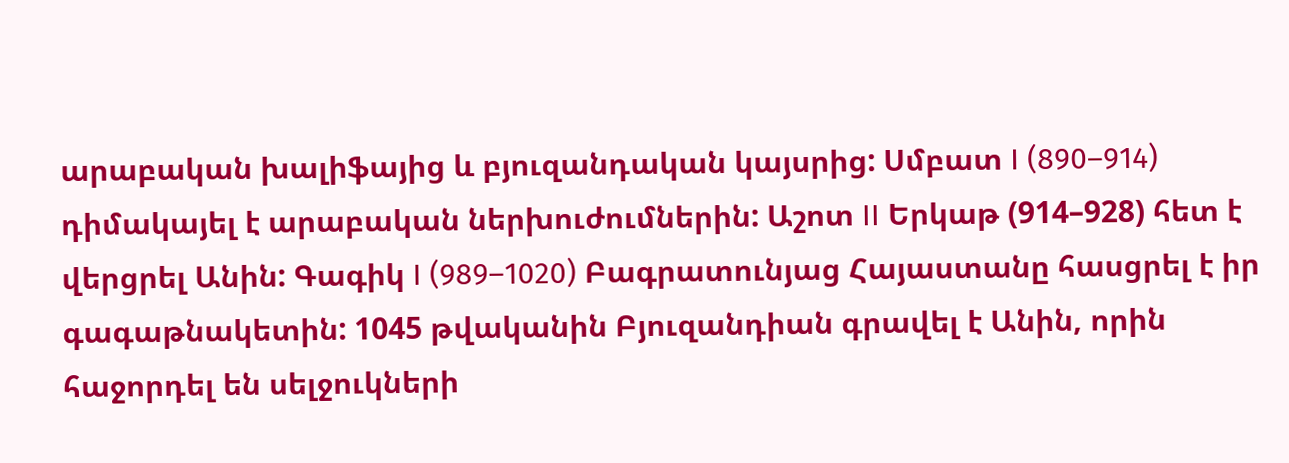արաբական խալիֆայից և բյուզանդական կայսրից: Սմբատ I (890–914) դիմակայել է արաբական ներխուժումներին: Աշոտ II Երկաթ (914–928) հետ է վերցրել Անին: Գագիկ I (989–1020) Բագրատունյաց Հայաստանը հասցրել է իր գագաթնակետին: 1045 թվականին Բյուզանդիան գրավել է Անին, որին հաջորդել են սելջուկների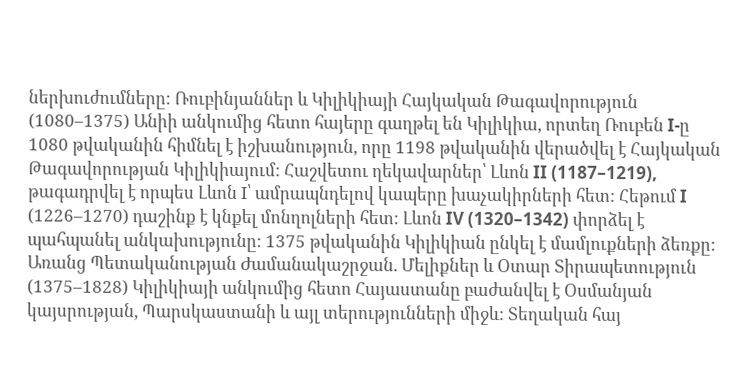ներխուժումները: Ռուբինյաններ և Կիլիկիայի Հայկական Թագավորություն (1080–1375) Անիի անկումից հետո հայերը գաղթել են Կիլիկիա, որտեղ Ռուբեն I-ը 1080 թվականին հիմնել է իշխանություն, որը 1198 թվականին վերածվել է Հայկական Թագավորության Կիլիկիայում: Հաշվետու ղեկավարներ՝ Լևոն II (1187–1219), թագադրվել է որպես Լևոն I՝ ամրապնդելով կապերը խաչակիրների հետ: Հեթում I (1226–1270) դաշինք է կնքել մոնղոլների հետ: Լևոն IV (1320–1342) փորձել է պահպանել անկախությունը: 1375 թվականին Կիլիկիան ընկել է մամլուքների ձեռքը: Առանց Պետականության Ժամանակաշրջան. Մելիքներ և Օտար Տիրապետություն (1375–1828) Կիլիկիայի անկումից հետո Հայաստանը բաժանվել է Օսմանյան կայսրության, Պարսկաստանի և այլ տերությունների միջև: Տեղական հայ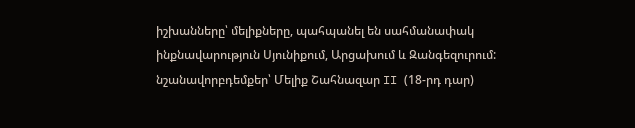իշխանները՝ մելիքները, պահպանել են սահմանափակ ինքնավարություն Սյունիքում, Արցախում և Զանգեզուրում: նշանավորբդեմքեր՝ Մելիք Շահնազար II (18-րդ դար)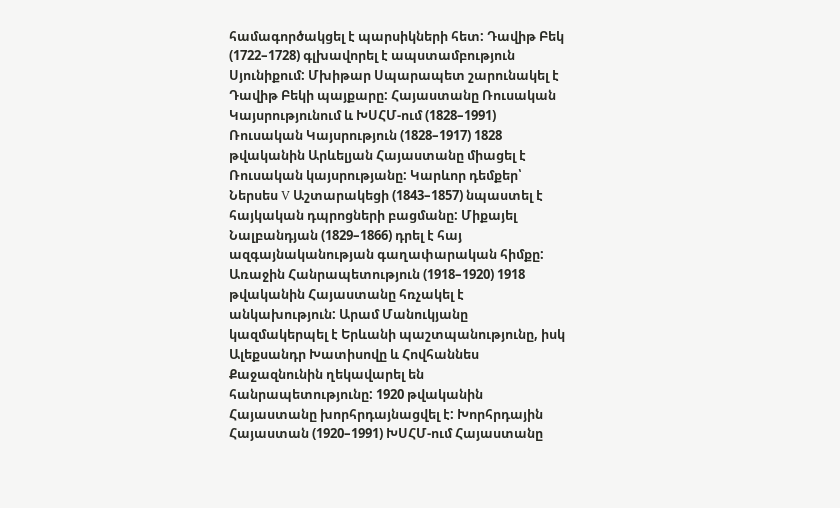համագործակցել է պարսիկների հետ: Դավիթ Բեկ (1722–1728) գլխավորել է ապստամբություն Սյունիքում: Մխիթար Սպարապետ շարունակել է Դավիթ Բեկի պայքարը: Հայաստանը Ռուսական Կայսրությունում և ԽՍՀՄ-ում (1828–1991) Ռուսական Կայսրություն (1828–1917) 1828 թվականին Արևելյան Հայաստանը միացել է Ռուսական կայսրությանը: Կարևոր դեմքեր՝ Ներսես V Աշտարակեցի (1843–1857) նպաստել է հայկական դպրոցների բացմանը: Միքայել Նալբանդյան (1829–1866) դրել է հայ ազգայնականության գաղափարական հիմքը: Առաջին Հանրապետություն (1918–1920) 1918 թվականին Հայաստանը հռչակել է անկախություն: Արամ Մանուկյանը կազմակերպել է Երևանի պաշտպանությունը, իսկ Ալեքսանդր Խատիսովը և Հովհաննես Քաջազնունին ղեկավարել են հանրապետությունը: 1920 թվականին Հայաստանը խորհրդայնացվել է: Խորհրդային Հայաստան (1920–1991) ԽՍՀՄ-ում Հայաստանը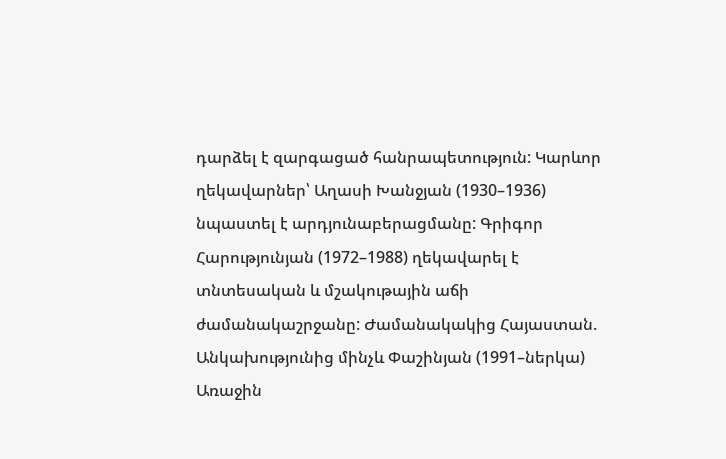դարձել է զարգացած հանրապետություն: Կարևոր ղեկավարներ՝ Աղասի Խանջյան (1930–1936) նպաստել է արդյունաբերացմանը: Գրիգոր Հարությունյան (1972–1988) ղեկավարել է տնտեսական և մշակութային աճի ժամանակաշրջանը: Ժամանակակից Հայաստան. Անկախությունից մինչև Փաշինյան (1991–ներկա) Առաջին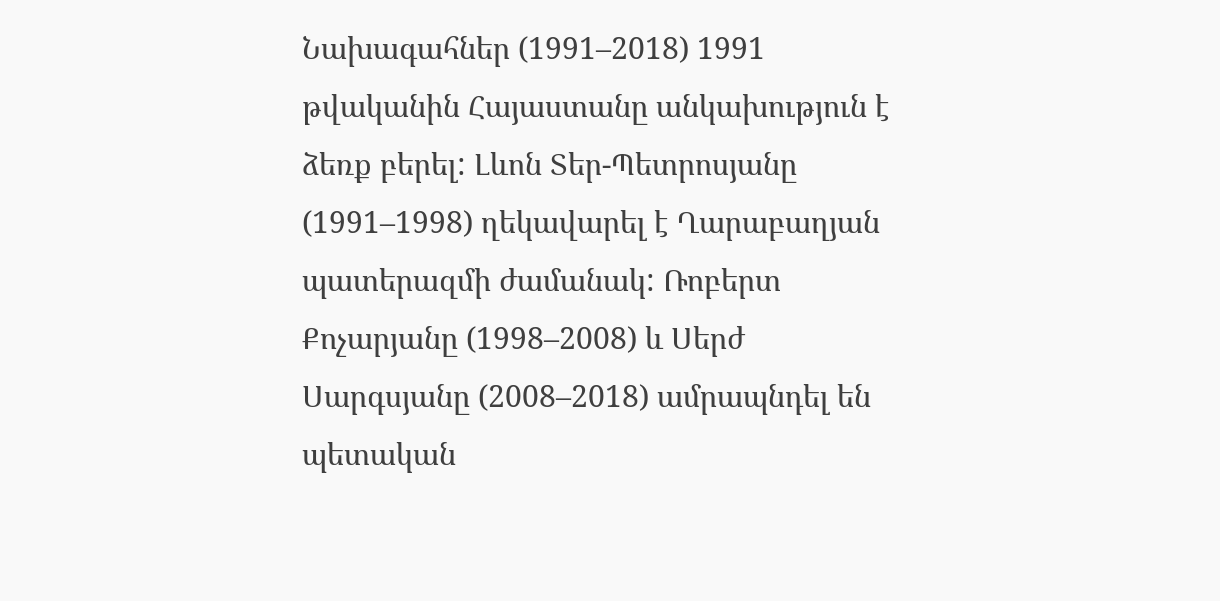Նախագահներ (1991–2018) 1991 թվականին Հայաստանը անկախություն է ձեռք բերել: Լևոն Տեր-Պետրոսյանը (1991–1998) ղեկավարել է Ղարաբաղյան պատերազմի ժամանակ: Ռոբերտ Քոչարյանը (1998–2008) և Սերժ Սարգսյանը (2008–2018) ամրապնդել են պետական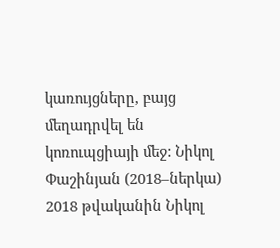կառույցները, բայց մեղադրվել են կոռուպցիայի մեջ: Նիկոլ Փաշինյան (2018–ներկա) 2018 թվականին Նիկոլ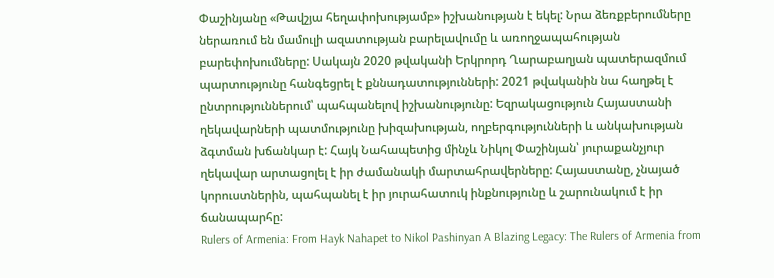Փաշինյանը «Թավշյա հեղափոխությամբ» իշխանության է եկել: Նրա ձեռքբերումները ներառում են մամուլի ազատության բարելավումը և առողջապահության բարեփոխումները: Սակայն 2020 թվականի Երկրորդ Ղարաբաղյան պատերազմում պարտությունը հանգեցրել է քննադատությունների: 2021 թվականին նա հաղթել է ընտրություններում՝ պահպանելով իշխանությունը: Եզրակացություն Հայաստանի ղեկավարների պատմությունը խիզախության, ողբերգությունների և անկախության ձգտման խճանկար է: Հայկ Նահապետից մինչև Նիկոլ Փաշինյան՝ յուրաքանչյուր ղեկավար արտացոլել է իր ժամանակի մարտահրավերները: Հայաստանը, չնայած կորուստներին, պահպանել է իր յուրահատուկ ինքնությունը և շարունակում է իր ճանապարհը:
Rulers of Armenia: From Hayk Nahapet to Nikol Pashinyan A Blazing Legacy: The Rulers of Armenia from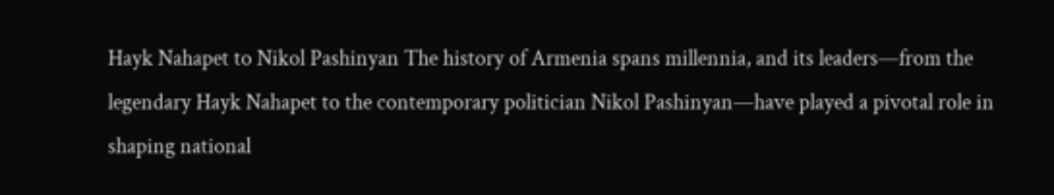Hayk Nahapet to Nikol Pashinyan The history of Armenia spans millennia, and its leaders—from the legendary Hayk Nahapet to the contemporary politician Nikol Pashinyan—have played a pivotal role in shaping national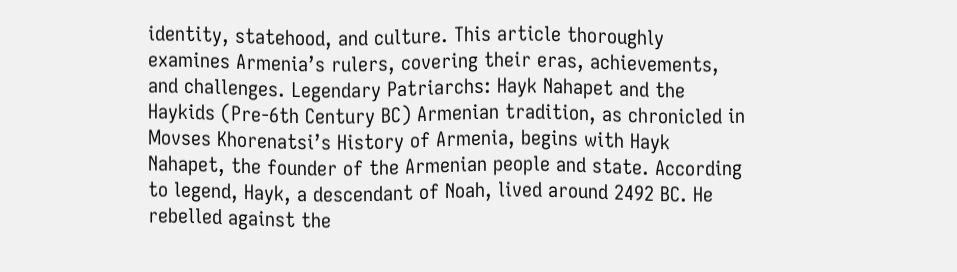identity, statehood, and culture. This article thoroughly examines Armenia’s rulers, covering their eras, achievements, and challenges. Legendary Patriarchs: Hayk Nahapet and the Haykids (Pre-6th Century BC) Armenian tradition, as chronicled in Movses Khorenatsi’s History of Armenia, begins with Hayk Nahapet, the founder of the Armenian people and state. According to legend, Hayk, a descendant of Noah, lived around 2492 BC. He rebelled against the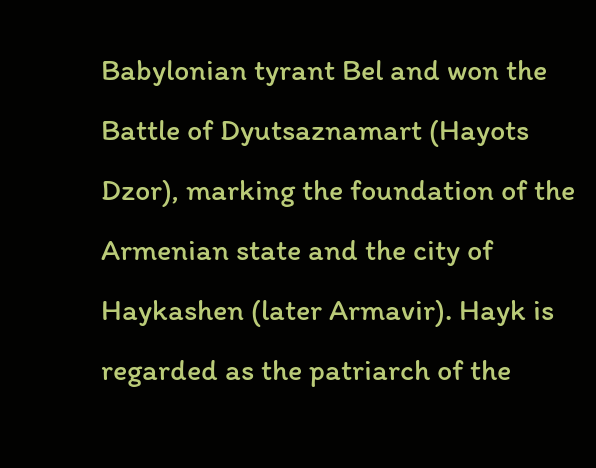Babylonian tyrant Bel and won the Battle of Dyutsaznamart (Hayots Dzor), marking the foundation of the Armenian state and the city of Haykashen (later Armavir). Hayk is regarded as the patriarch of the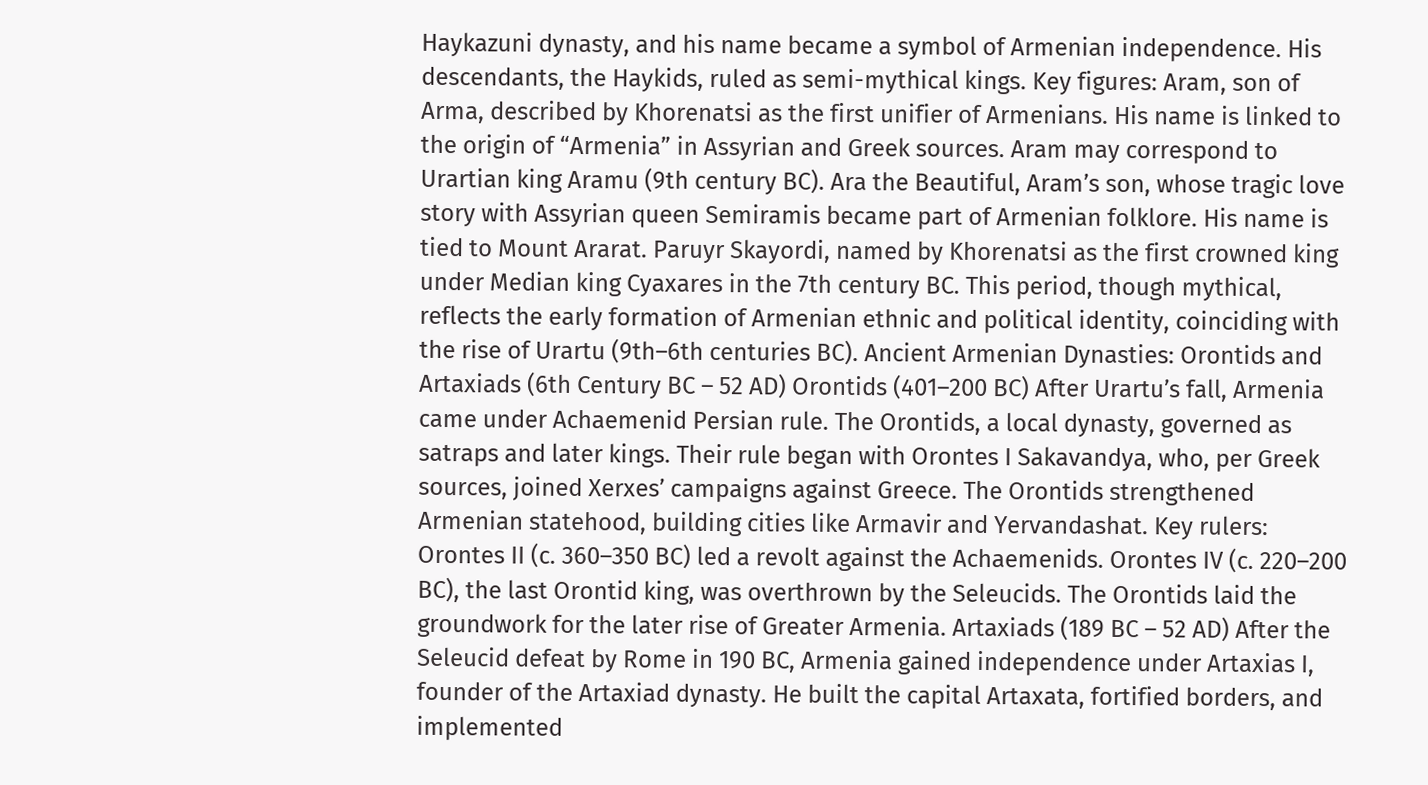Haykazuni dynasty, and his name became a symbol of Armenian independence. His descendants, the Haykids, ruled as semi-mythical kings. Key figures: Aram, son of Arma, described by Khorenatsi as the first unifier of Armenians. His name is linked to the origin of “Armenia” in Assyrian and Greek sources. Aram may correspond to Urartian king Aramu (9th century BC). Ara the Beautiful, Aram’s son, whose tragic love story with Assyrian queen Semiramis became part of Armenian folklore. His name is tied to Mount Ararat. Paruyr Skayordi, named by Khorenatsi as the first crowned king under Median king Cyaxares in the 7th century BC. This period, though mythical, reflects the early formation of Armenian ethnic and political identity, coinciding with the rise of Urartu (9th–6th centuries BC). Ancient Armenian Dynasties: Orontids and Artaxiads (6th Century BC – 52 AD) Orontids (401–200 BC) After Urartu’s fall, Armenia came under Achaemenid Persian rule. The Orontids, a local dynasty, governed as satraps and later kings. Their rule began with Orontes I Sakavandya, who, per Greek sources, joined Xerxes’ campaigns against Greece. The Orontids strengthened Armenian statehood, building cities like Armavir and Yervandashat. Key rulers: Orontes II (c. 360–350 BC) led a revolt against the Achaemenids. Orontes IV (c. 220–200 BC), the last Orontid king, was overthrown by the Seleucids. The Orontids laid the groundwork for the later rise of Greater Armenia. Artaxiads (189 BC – 52 AD) After the Seleucid defeat by Rome in 190 BC, Armenia gained independence under Artaxias I, founder of the Artaxiad dynasty. He built the capital Artaxata, fortified borders, and implemented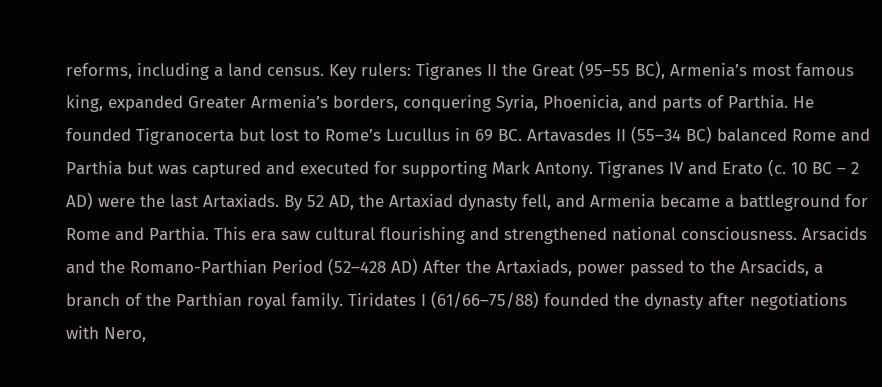reforms, including a land census. Key rulers: Tigranes II the Great (95–55 BC), Armenia’s most famous king, expanded Greater Armenia’s borders, conquering Syria, Phoenicia, and parts of Parthia. He founded Tigranocerta but lost to Rome’s Lucullus in 69 BC. Artavasdes II (55–34 BC) balanced Rome and Parthia but was captured and executed for supporting Mark Antony. Tigranes IV and Erato (c. 10 BC – 2 AD) were the last Artaxiads. By 52 AD, the Artaxiad dynasty fell, and Armenia became a battleground for Rome and Parthia. This era saw cultural flourishing and strengthened national consciousness. Arsacids and the Romano-Parthian Period (52–428 AD) After the Artaxiads, power passed to the Arsacids, a branch of the Parthian royal family. Tiridates I (61/66–75/88) founded the dynasty after negotiations with Nero,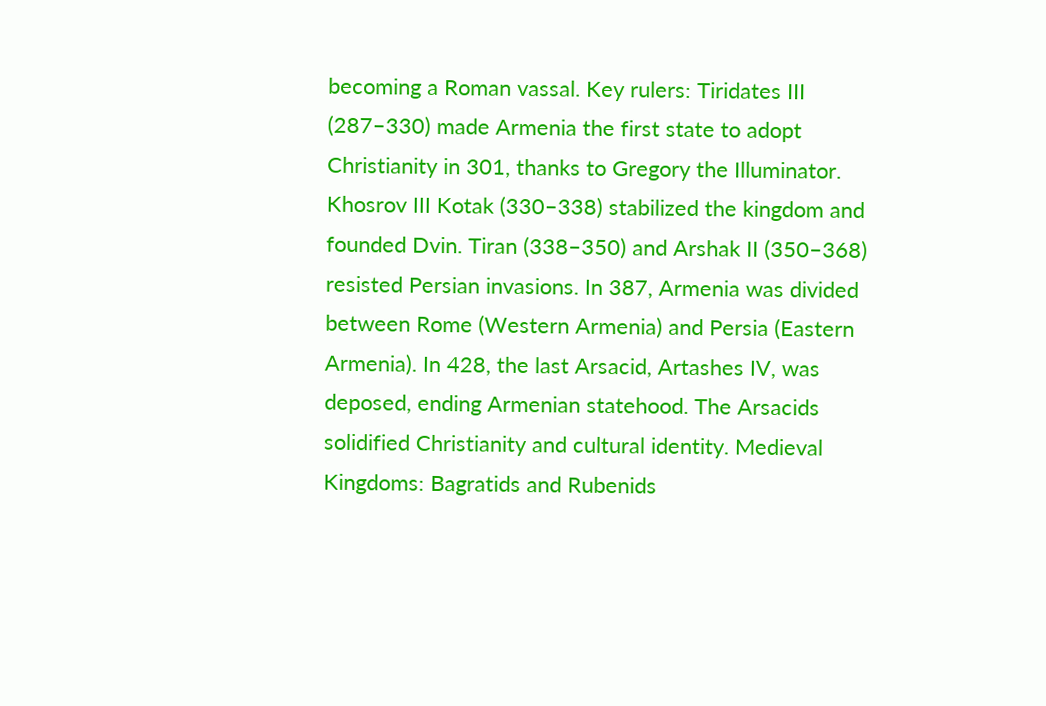becoming a Roman vassal. Key rulers: Tiridates III (287–330) made Armenia the first state to adopt Christianity in 301, thanks to Gregory the Illuminator. Khosrov III Kotak (330–338) stabilized the kingdom and founded Dvin. Tiran (338–350) and Arshak II (350–368) resisted Persian invasions. In 387, Armenia was divided between Rome (Western Armenia) and Persia (Eastern Armenia). In 428, the last Arsacid, Artashes IV, was deposed, ending Armenian statehood. The Arsacids solidified Christianity and cultural identity. Medieval Kingdoms: Bagratids and Rubenids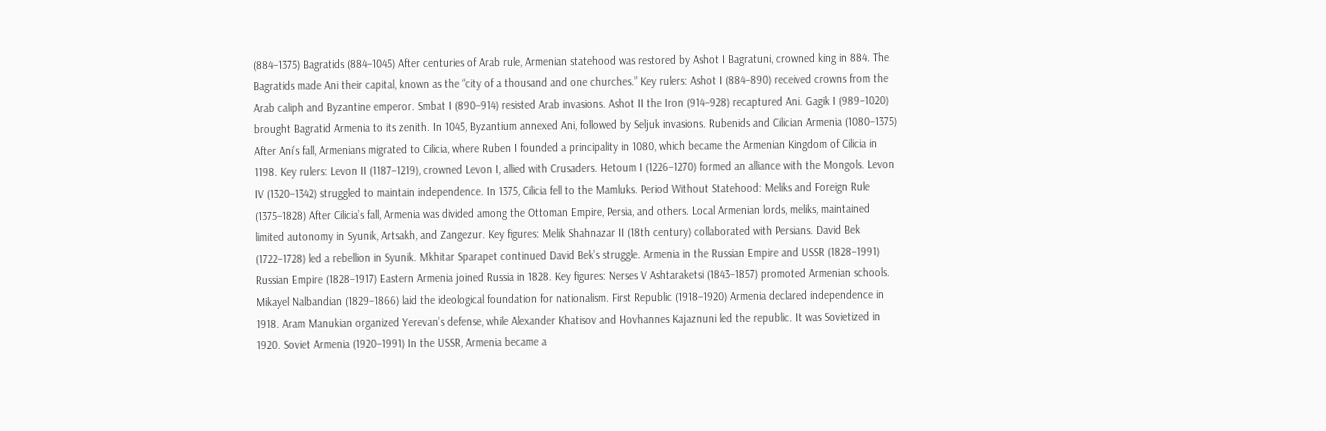(884–1375) Bagratids (884–1045) After centuries of Arab rule, Armenian statehood was restored by Ashot I Bagratuni, crowned king in 884. The Bagratids made Ani their capital, known as the “city of a thousand and one churches.” Key rulers: Ashot I (884–890) received crowns from the Arab caliph and Byzantine emperor. Smbat I (890–914) resisted Arab invasions. Ashot II the Iron (914–928) recaptured Ani. Gagik I (989–1020) brought Bagratid Armenia to its zenith. In 1045, Byzantium annexed Ani, followed by Seljuk invasions. Rubenids and Cilician Armenia (1080–1375) After Ani’s fall, Armenians migrated to Cilicia, where Ruben I founded a principality in 1080, which became the Armenian Kingdom of Cilicia in 1198. Key rulers: Levon II (1187–1219), crowned Levon I, allied with Crusaders. Hetoum I (1226–1270) formed an alliance with the Mongols. Levon IV (1320–1342) struggled to maintain independence. In 1375, Cilicia fell to the Mamluks. Period Without Statehood: Meliks and Foreign Rule (1375–1828) After Cilicia’s fall, Armenia was divided among the Ottoman Empire, Persia, and others. Local Armenian lords, meliks, maintained limited autonomy in Syunik, Artsakh, and Zangezur. Key figures: Melik Shahnazar II (18th century) collaborated with Persians. David Bek (1722–1728) led a rebellion in Syunik. Mkhitar Sparapet continued David Bek’s struggle. Armenia in the Russian Empire and USSR (1828–1991) Russian Empire (1828–1917) Eastern Armenia joined Russia in 1828. Key figures: Nerses V Ashtaraketsi (1843–1857) promoted Armenian schools. Mikayel Nalbandian (1829–1866) laid the ideological foundation for nationalism. First Republic (1918–1920) Armenia declared independence in 1918. Aram Manukian organized Yerevan’s defense, while Alexander Khatisov and Hovhannes Kajaznuni led the republic. It was Sovietized in 1920. Soviet Armenia (1920–1991) In the USSR, Armenia became a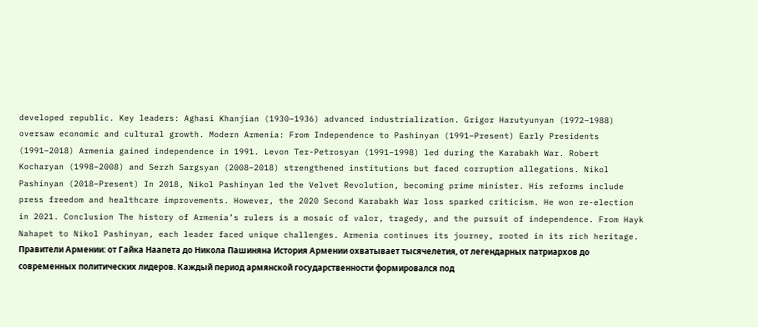developed republic. Key leaders: Aghasi Khanjian (1930–1936) advanced industrialization. Grigor Harutyunyan (1972–1988) oversaw economic and cultural growth. Modern Armenia: From Independence to Pashinyan (1991–Present) Early Presidents (1991–2018) Armenia gained independence in 1991. Levon Ter-Petrosyan (1991–1998) led during the Karabakh War. Robert Kocharyan (1998–2008) and Serzh Sargsyan (2008–2018) strengthened institutions but faced corruption allegations. Nikol Pashinyan (2018–Present) In 2018, Nikol Pashinyan led the Velvet Revolution, becoming prime minister. His reforms include press freedom and healthcare improvements. However, the 2020 Second Karabakh War loss sparked criticism. He won re-election in 2021. Conclusion The history of Armenia’s rulers is a mosaic of valor, tragedy, and the pursuit of independence. From Hayk Nahapet to Nikol Pashinyan, each leader faced unique challenges. Armenia continues its journey, rooted in its rich heritage.
Правители Армении: от Гайка Наапета до Никола Пашиняна История Армении охватывает тысячелетия, от легендарных патриархов до современных политических лидеров. Каждый период армянской государственности формировался под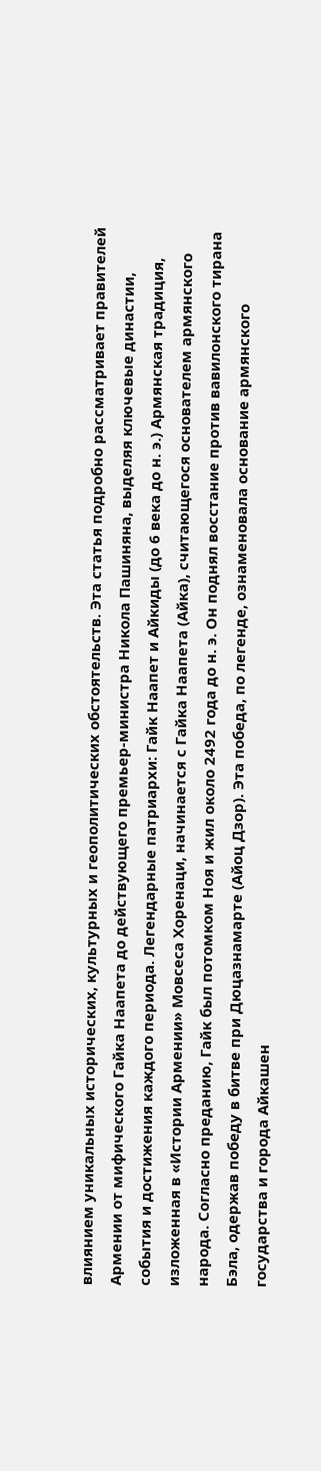влиянием уникальных исторических, культурных и геополитических обстоятельств. Эта статья подробно рассматривает правителей Армении от мифического Гайка Наапета до действующего премьер-министра Никола Пашиняна, выделяя ключевые династии, события и достижения каждого периода. Легендарные патриархи: Гайк Наапет и Айкиды (до 6 века до н. э.) Армянская традиция, изложенная в «Истории Армении» Мовсеса Хоренаци, начинается с Гайка Наапета (Айка), считающегося основателем армянского народа. Согласно преданию, Гайк был потомком Ноя и жил около 2492 года до н. э. Он поднял восстание против вавилонского тирана Бэла, одержав победу в битве при Дюцазнамарте (Айоц Дзор). Эта победа, по легенде, ознаменовала основание армянского государства и города Айкашен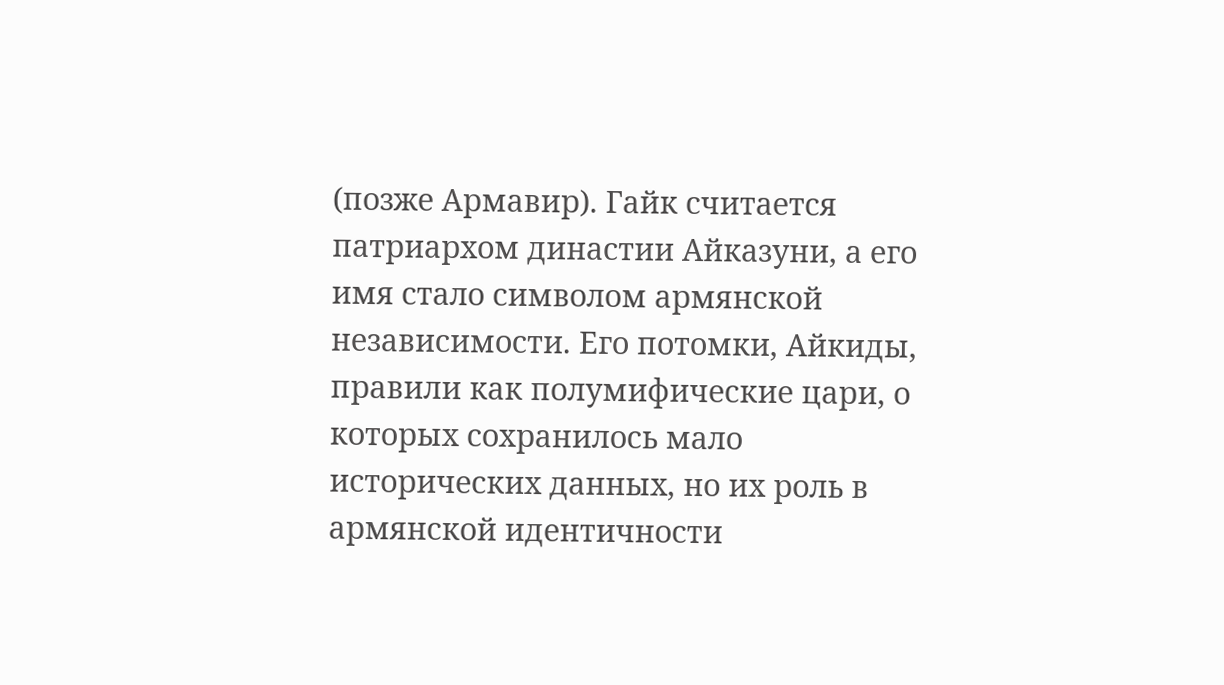(позже Армавир). Гайк считается патриархом династии Айказуни, а его имя стало символом армянской независимости. Его потомки, Айкиды, правили как полумифические цари, о которых сохранилось мало исторических данных, но их роль в армянской идентичности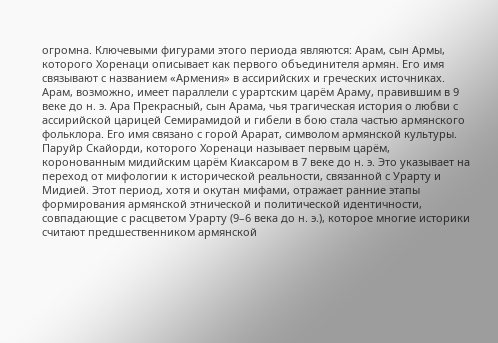огромна. Ключевыми фигурами этого периода являются: Арам, сын Армы, которого Хоренаци описывает как первого объединителя армян. Его имя связывают с названием «Армения» в ассирийских и греческих источниках. Арам, возможно, имеет параллели с урартским царём Араму, правившим в 9 веке до н. э. Ара Прекрасный, сын Арама, чья трагическая история о любви с ассирийской царицей Семирамидой и гибели в бою стала частью армянского фольклора. Его имя связано с горой Арарат, символом армянской культуры. Паруйр Скайорди, которого Хоренаци называет первым царём, коронованным мидийским царём Киаксаром в 7 веке до н. э. Это указывает на переход от мифологии к исторической реальности, связанной с Урарту и Мидией. Этот период, хотя и окутан мифами, отражает ранние этапы формирования армянской этнической и политической идентичности, совпадающие с расцветом Урарту (9–6 века до н. э.), которое многие историки считают предшественником армянской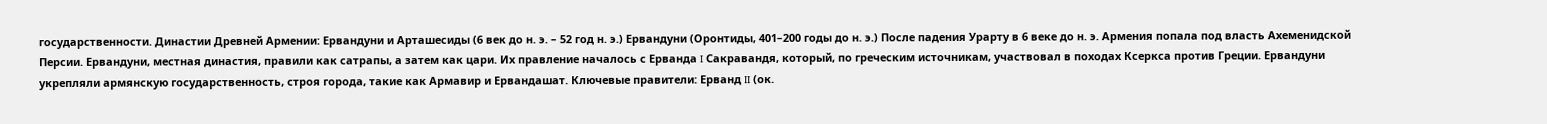государственности. Династии Древней Армении: Ервандуни и Арташесиды (6 век до н. э. – 52 год н. э.) Ервандуни (Оронтиды, 401–200 годы до н. э.) После падения Урарту в 6 веке до н. э. Армения попала под власть Ахеменидской Персии. Ервандуни, местная династия, правили как сатрапы, а затем как цари. Их правление началось с Ерванда I Сакравандя, который, по греческим источникам, участвовал в походах Ксеркса против Греции. Ервандуни укрепляли армянскую государственность, строя города, такие как Армавир и Ервандашат. Ключевые правители: Ерванд II (ок.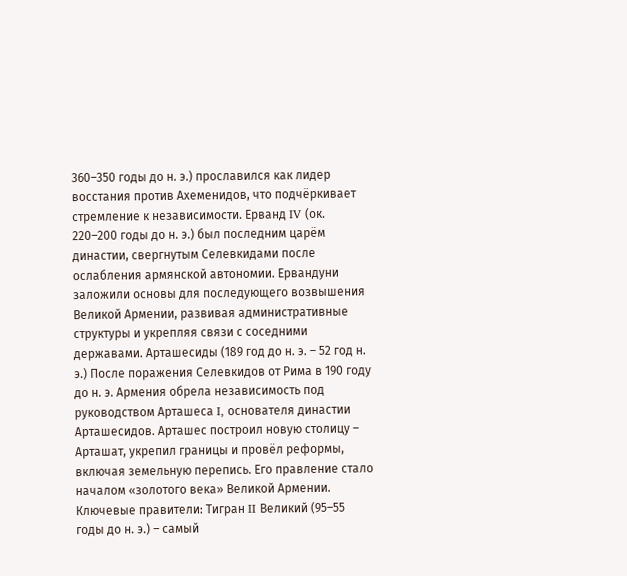360–350 годы до н. э.) прославился как лидер восстания против Ахеменидов, что подчёркивает стремление к независимости. Ерванд IV (ок. 220–200 годы до н. э.) был последним царём династии, свергнутым Селевкидами после ослабления армянской автономии. Ервандуни заложили основы для последующего возвышения Великой Армении, развивая административные структуры и укрепляя связи с соседними державами. Арташесиды (189 год до н. э. – 52 год н. э.) После поражения Селевкидов от Рима в 190 году до н. э. Армения обрела независимость под руководством Арташеса I, основателя династии Арташесидов. Арташес построил новую столицу – Арташат, укрепил границы и провёл реформы, включая земельную перепись. Его правление стало началом «золотого века» Великой Армении. Ключевые правители: Тигран II Великий (95–55 годы до н. э.) – самый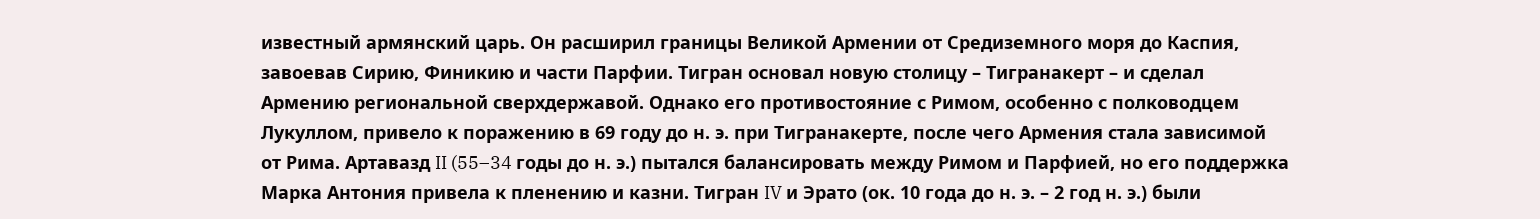известный армянский царь. Он расширил границы Великой Армении от Средиземного моря до Каспия, завоевав Сирию, Финикию и части Парфии. Тигран основал новую столицу – Тигранакерт – и сделал Армению региональной сверхдержавой. Однако его противостояние с Римом, особенно с полководцем Лукуллом, привело к поражению в 69 году до н. э. при Тигранакерте, после чего Армения стала зависимой от Рима. Артавазд II (55–34 годы до н. э.) пытался балансировать между Римом и Парфией, но его поддержка Марка Антония привела к пленению и казни. Тигран IV и Эрато (ок. 10 года до н. э. – 2 год н. э.) были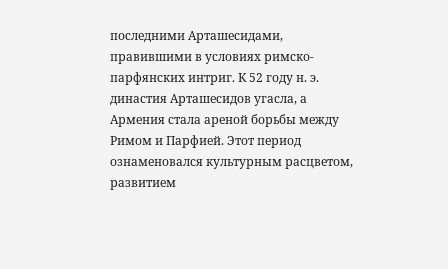последними Арташесидами, правившими в условиях римско-парфянских интриг. К 52 году н. э. династия Арташесидов угасла, а Армения стала ареной борьбы между Римом и Парфией. Этот период ознаменовался культурным расцветом, развитием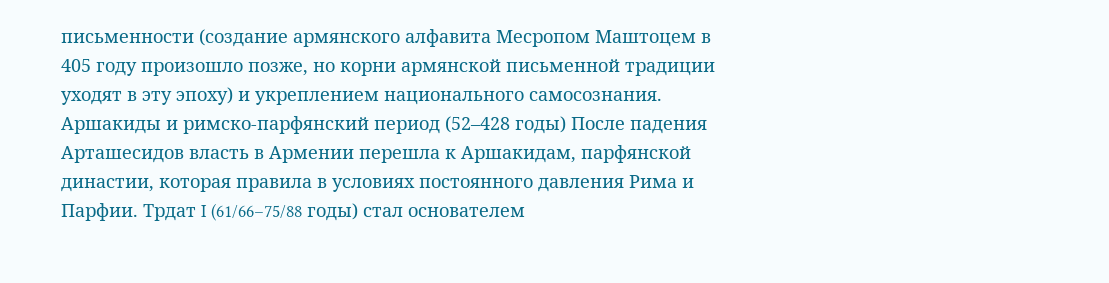письменности (создание армянского алфавита Месропом Маштоцем в 405 году произошло позже, но корни армянской письменной традиции уходят в эту эпоху) и укреплением национального самосознания. Аршакиды и римско-парфянский период (52–428 годы) После падения Арташесидов власть в Армении перешла к Аршакидам, парфянской династии, которая правила в условиях постоянного давления Рима и Парфии. Трдат I (61/66–75/88 годы) стал основателем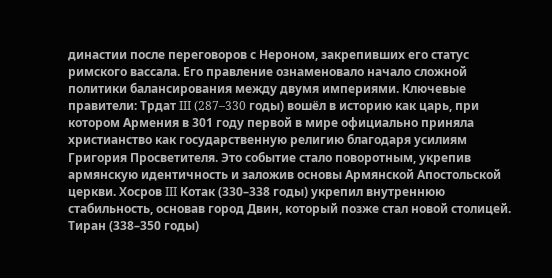династии после переговоров с Нероном, закрепивших его статус римского вассала. Его правление ознаменовало начало сложной политики балансирования между двумя империями. Ключевые правители: Трдат III (287–330 годы) вошёл в историю как царь, при котором Армения в 301 году первой в мире официально приняла христианство как государственную религию благодаря усилиям Григория Просветителя. Это событие стало поворотным, укрепив армянскую идентичность и заложив основы Армянской Апостольской церкви. Хосров III Котак (330–338 годы) укрепил внутреннюю стабильность, основав город Двин, который позже стал новой столицей. Тиран (338–350 годы)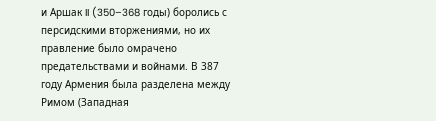и Аршак II (350–368 годы) боролись с персидскими вторжениями, но их правление было омрачено предательствами и войнами. В 387 году Армения была разделена между Римом (Западная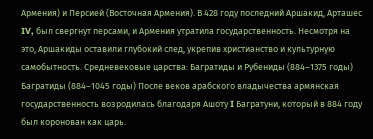Армения) и Персией (Восточная Армения). В 428 году последний Аршакид, Арташес IV, был свергнут персами, и Армения утратила государственность. Несмотря на это, Аршакиды оставили глубокий след, укрепив христианство и культурную самобытность. Средневековые царства: Багратиды и Рубениды (884–1375 годы) Багратиды (884–1045 годы) После веков арабского владычества армянская государственность возродилась благодаря Ашоту I Багратуни, который в 884 году был коронован как царь.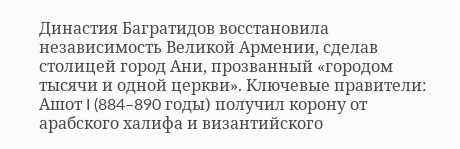Династия Багратидов восстановила независимость Великой Армении, сделав столицей город Ани, прозванный «городом тысячи и одной церкви». Ключевые правители: Ашот I (884–890 годы) получил корону от арабского халифа и византийского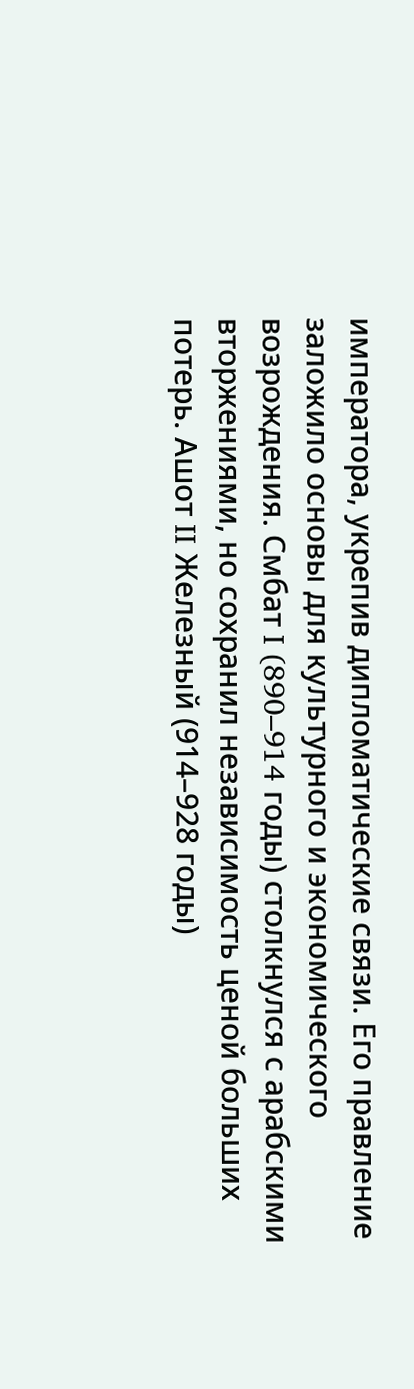императора, укрепив дипломатические связи. Его правление заложило основы для культурного и экономического возрождения. Смбат I (890–914 годы) столкнулся с арабскими вторжениями, но сохранил независимость ценой больших потерь. Ашот II Железный (914–928 годы)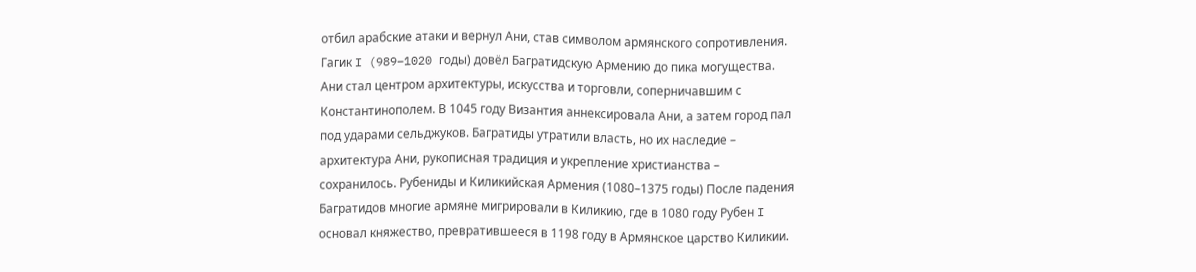отбил арабские атаки и вернул Ани, став символом армянского сопротивления. Гагик I (989–1020 годы) довёл Багратидскую Армению до пика могущества. Ани стал центром архитектуры, искусства и торговли, соперничавшим с Константинополем. В 1045 году Византия аннексировала Ани, а затем город пал под ударами сельджуков. Багратиды утратили власть, но их наследие – архитектура Ани, рукописная традиция и укрепление христианства – сохранилось. Рубениды и Киликийская Армения (1080–1375 годы) После падения Багратидов многие армяне мигрировали в Киликию, где в 1080 году Рубен I основал княжество, превратившееся в 1198 году в Армянское царство Киликии.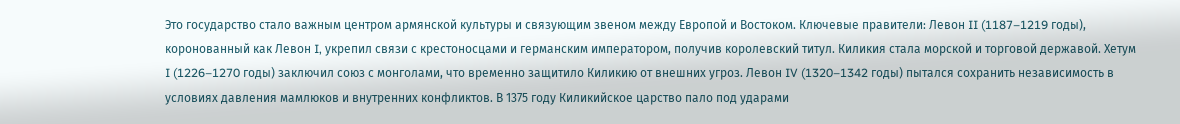Это государство стало важным центром армянской культуры и связующим звеном между Европой и Востоком. Ключевые правители: Левон II (1187–1219 годы), коронованный как Левон I, укрепил связи с крестоносцами и германским императором, получив королевский титул. Киликия стала морской и торговой державой. Хетум I (1226–1270 годы) заключил союз с монголами, что временно защитило Киликию от внешних угроз. Левон IV (1320–1342 годы) пытался сохранить независимость в условиях давления мамлюков и внутренних конфликтов. В 1375 году Киликийское царство пало под ударами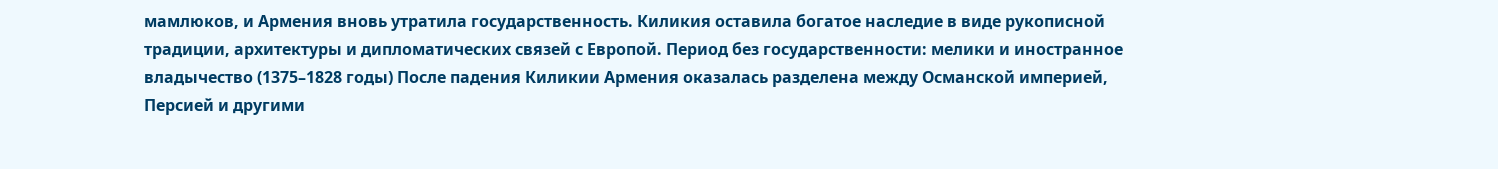мамлюков, и Армения вновь утратила государственность. Киликия оставила богатое наследие в виде рукописной традиции, архитектуры и дипломатических связей с Европой. Период без государственности: мелики и иностранное владычество (1375–1828 годы) После падения Киликии Армения оказалась разделена между Османской империей, Персией и другими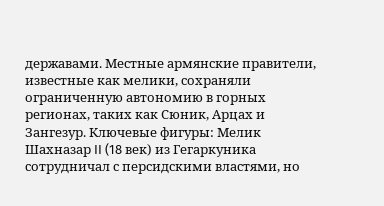державами. Местные армянские правители, известные как мелики, сохраняли ограниченную автономию в горных регионах, таких как Сюник, Арцах и Зангезур. Ключевые фигуры: Мелик Шахназар II (18 век) из Гегаркуника сотрудничал с персидскими властями, но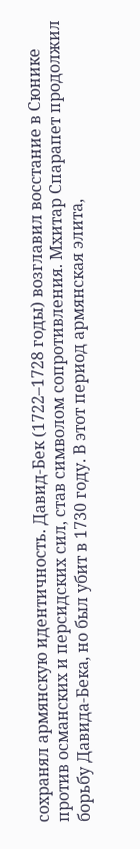сохранял армянскую идентичность. Давид-Бек (1722–1728 годы) возглавил восстание в Сюнике против османских и персидских сил, став символом сопротивления. Мхитар Спарапет продолжил борьбу Давида-Бека, но был убит в 1730 году. В этот период армянская элита,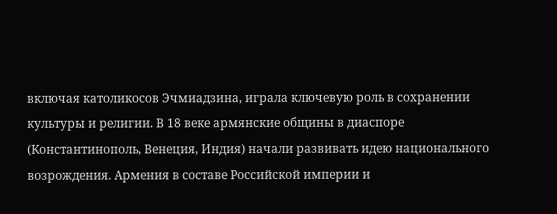включая католикосов Эчмиадзина, играла ключевую роль в сохранении культуры и религии. В 18 веке армянские общины в диаспоре (Константинополь, Венеция, Индия) начали развивать идею национального возрождения. Армения в составе Российской империи и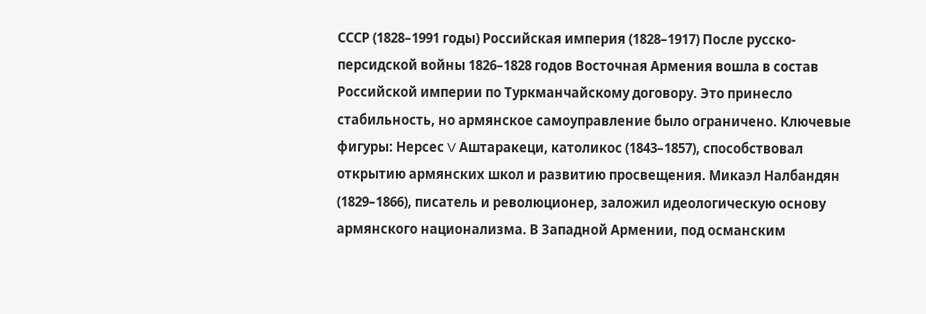СССР (1828–1991 годы) Российская империя (1828–1917) После русско-персидской войны 1826–1828 годов Восточная Армения вошла в состав Российской империи по Туркманчайскому договору. Это принесло стабильность, но армянское самоуправление было ограничено. Ключевые фигуры: Нерсес V Аштаракеци, католикос (1843–1857), способствовал открытию армянских школ и развитию просвещения. Микаэл Налбандян (1829–1866), писатель и революционер, заложил идеологическую основу армянского национализма. В Западной Армении, под османским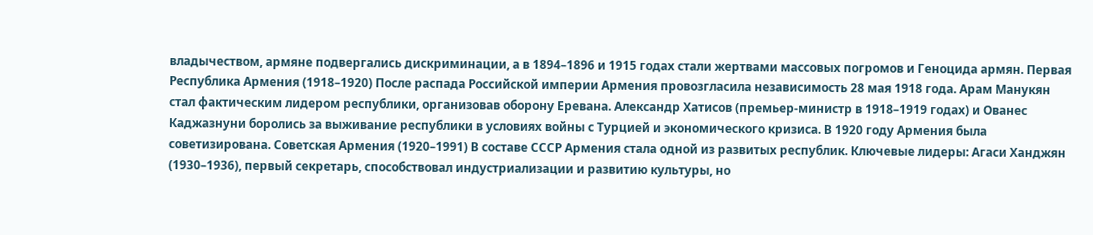владычеством, армяне подвергались дискриминации, а в 1894–1896 и 1915 годах стали жертвами массовых погромов и Геноцида армян. Первая Республика Армения (1918–1920) После распада Российской империи Армения провозгласила независимость 28 мая 1918 года. Арам Манукян стал фактическим лидером республики, организовав оборону Еревана. Александр Хатисов (премьер-министр в 1918–1919 годах) и Ованес Каджазнуни боролись за выживание республики в условиях войны с Турцией и экономического кризиса. В 1920 году Армения была советизирована. Советская Армения (1920–1991) В составе СССР Армения стала одной из развитых республик. Ключевые лидеры: Агаси Ханджян (1930–1936), первый секретарь, способствовал индустриализации и развитию культуры, но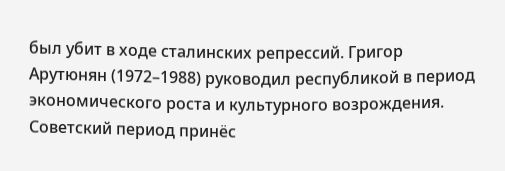был убит в ходе сталинских репрессий. Григор Арутюнян (1972–1988) руководил республикой в период экономического роста и культурного возрождения. Советский период принёс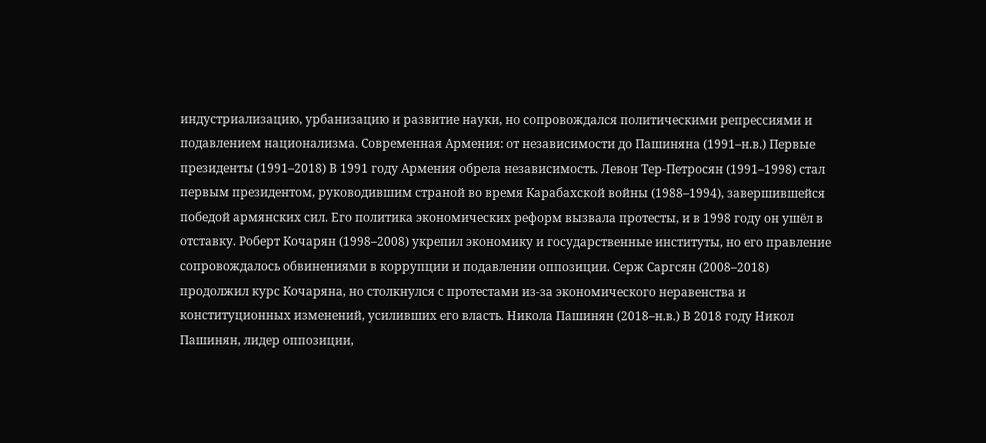индустриализацию, урбанизацию и развитие науки, но сопровождался политическими репрессиями и подавлением национализма. Современная Армения: от независимости до Пашиняна (1991–н.в.) Первые президенты (1991–2018) В 1991 году Армения обрела независимость. Левон Тер-Петросян (1991–1998) стал первым президентом, руководившим страной во время Карабахской войны (1988–1994), завершившейся победой армянских сил. Его политика экономических реформ вызвала протесты, и в 1998 году он ушёл в отставку. Роберт Кочарян (1998–2008) укрепил экономику и государственные институты, но его правление сопровождалось обвинениями в коррупции и подавлении оппозиции. Серж Саргсян (2008–2018) продолжил курс Кочаряна, но столкнулся с протестами из-за экономического неравенства и конституционных изменений, усиливших его власть. Никола Пашинян (2018–н.в.) В 2018 году Никол Пашинян, лидер оппозиции,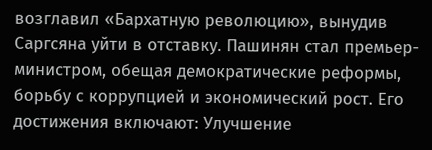возглавил «Бархатную революцию», вынудив Саргсяна уйти в отставку. Пашинян стал премьер-министром, обещая демократические реформы, борьбу с коррупцией и экономический рост. Его достижения включают: Улучшение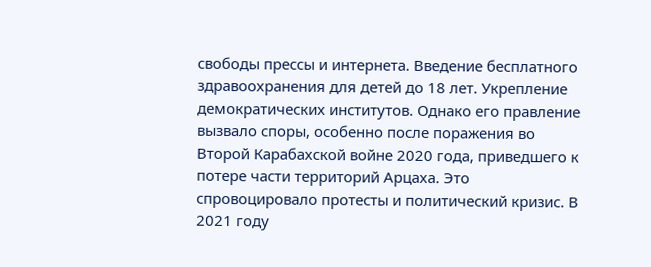свободы прессы и интернета. Введение бесплатного здравоохранения для детей до 18 лет. Укрепление демократических институтов. Однако его правление вызвало споры, особенно после поражения во Второй Карабахской войне 2020 года, приведшего к потере части территорий Арцаха. Это спровоцировало протесты и политический кризис. В 2021 году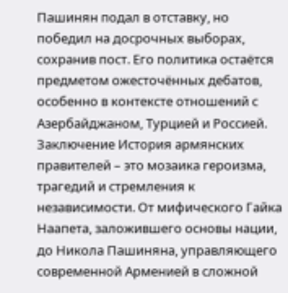Пашинян подал в отставку, но победил на досрочных выборах, сохранив пост. Его политика остаётся предметом ожесточённых дебатов, особенно в контексте отношений с Азербайджаном, Турцией и Россией. Заключение История армянских правителей – это мозаика героизма, трагедий и стремления к независимости. От мифического Гайка Наапета, заложившего основы нации, до Никола Пашиняна, управляющего современной Арменией в сложной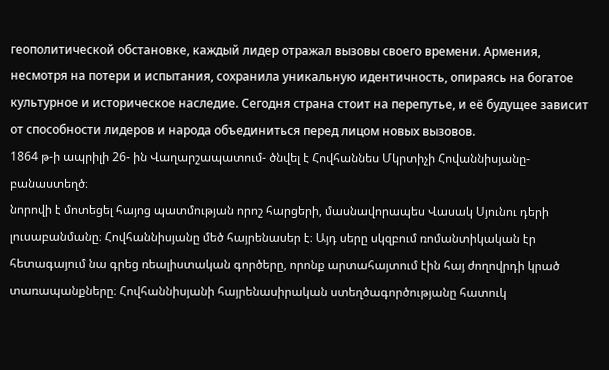геополитической обстановке, каждый лидер отражал вызовы своего времени. Армения, несмотря на потери и испытания, сохранила уникальную идентичность, опираясь на богатое культурное и историческое наследие. Сегодня страна стоит на перепутье, и её будущее зависит от способности лидеров и народа объединиться перед лицом новых вызовов.
1864 թ-ի ապրիլի 26- ին Վաղարշապատում- ծնվել է Հովհաննես Մկրտիչի Հովաննիսյանը- բանաստեղծ։
նորովի է մոտեցել հայոց պատմության որոշ հարցերի, մասնավորապես Վասակ Սյունու դերի լուսաբանմանը։ Հովհաննիսյանը մեծ հայրենասեր է։ Այդ սերը սկզբում ռոմանտիկական էր հետագայում նա գրեց ռեալիստական գործերը, որոնք արտահայտում էին հայ ժողովրդի կրած տառապանքները։ Հովհաննիսյանի հայրենասիրական ստեղծագործությանը հատուկ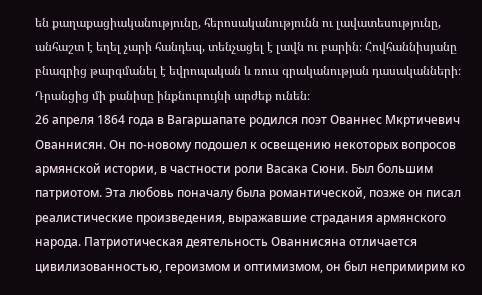են քաղաքացիականությունը, հերոսականությունն ու լավատեսությունը, անհաշտ է եղել չարի հանդեպ, տենչացել է լավն ու բարին։ Հովհաննիսյանը բնագրից թարգմանել է եվրոպական և ռուս գրականության դասականների։ Դրանցից մի քանիսը ինքնուրույնի արժեք ունեն։
26 апреля 1864 года в Вагаршапате родился поэт Ованнес Мкртичевич Ованнисян. Он по-новому подошел к освещению некоторых вопросов армянской истории, в частности роли Васака Сюни. Был большим патриотом. Эта любовь поначалу была романтической, позже он писал реалистические произведения, выражавшие страдания армянского народа. Патриотическая деятельность Ованнисяна отличается цивилизованностью, героизмом и оптимизмом, он был непримирим ко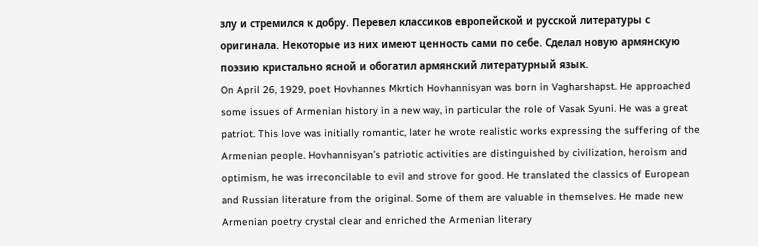злу и стремился к добру. Перевел классиков европейской и русской литературы с оригинала. Некоторые из них имеют ценность сами по себе. Сделал новую армянскую поэзию кристально ясной и обогатил армянский литературный язык.
On April 26, 1929, poet Hovhannes Mkrtich Hovhannisyan was born in Vagharshapst. He approached some issues of Armenian history in a new way, in particular the role of Vasak Syuni. He was a great patriot. This love was initially romantic, later he wrote realistic works expressing the suffering of the Armenian people. Hovhannisyan’s patriotic activities are distinguished by civilization, heroism and optimism, he was irreconcilable to evil and strove for good. He translated the classics of European and Russian literature from the original. Some of them are valuable in themselves. He made new Armenian poetry crystal clear and enriched the Armenian literary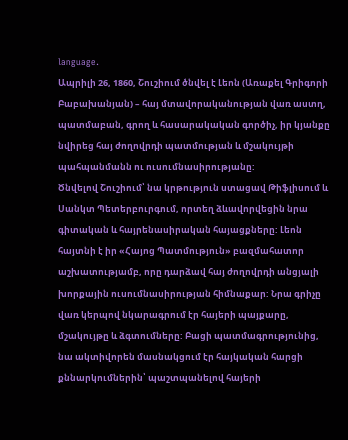language.
Ապրիլի 26, 1860, Շուշիում ծնվել է Լեոն (Առաքել Գրիգորի Բաբախանյան) – հայ մտավորականության վառ աստղ, պատմաբան, գրող և հասարակական գործիչ, իր կյանքը նվիրեց հայ ժողովրդի պատմության և մշակույթի պահպանմանն ու ուսումնասիրությանը:
Ծնվելով Շուշիում՝ նա կրթություն ստացավ Թիֆլիսում և Սանկտ Պետերբուրգում, որտեղ ձևավորվեցին նրա գիտական և հայրենասիրական հայացքները: Լեոն հայտնի է իր «Հայոց Պատմություն» բազմահատոր աշխատությամբ, որը դարձավ հայ ժողովրդի անցյալի խորքային ուսումնասիրության հիմնաքար: Նրա գրիչը վառ կերպով նկարագրում էր հայերի պայքարը, մշակույթը և ձգտումները: Բացի պատմագրությունից, նա ակտիվորեն մասնակցում էր հայկական հարցի քննարկումներին՝ պաշտպանելով հայերի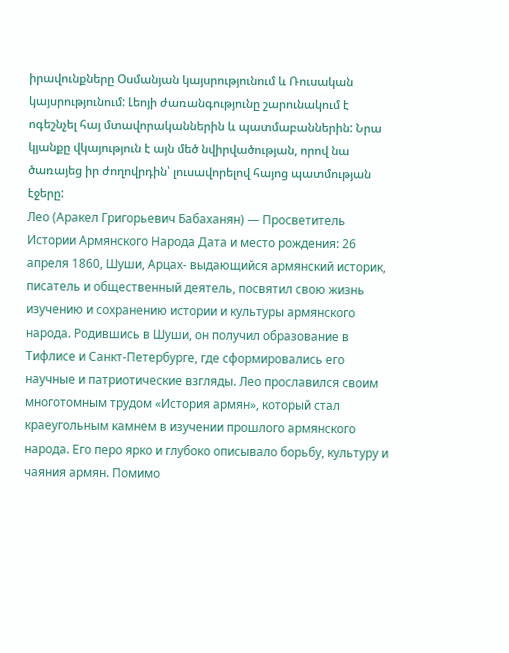իրավունքները Օսմանյան կայսրությունում և Ռուսական կայսրությունում: Լեոյի ժառանգությունը շարունակում է ոգեշնչել հայ մտավորականներին և պատմաբաններին: Նրա կյանքը վկայություն է այն մեծ նվիրվածության, որով նա ծառայեց իր ժողովրդին՝ լուսավորելով հայոց պատմության էջերը:
Лео (Аракел Григорьевич Бабаханян) — Просветитель Истории Армянского Народа Дата и место рождения: 26 апреля 1860, Шуши, Арцах- выдающийся армянский историк, писатель и общественный деятель, посвятил свою жизнь изучению и сохранению истории и культуры армянского народа. Родившись в Шуши, он получил образование в Тифлисе и Санкт-Петербурге, где сформировались его научные и патриотические взгляды. Лео прославился своим многотомным трудом «История армян», который стал краеугольным камнем в изучении прошлого армянского народа. Его перо ярко и глубоко описывало борьбу, культуру и чаяния армян. Помимо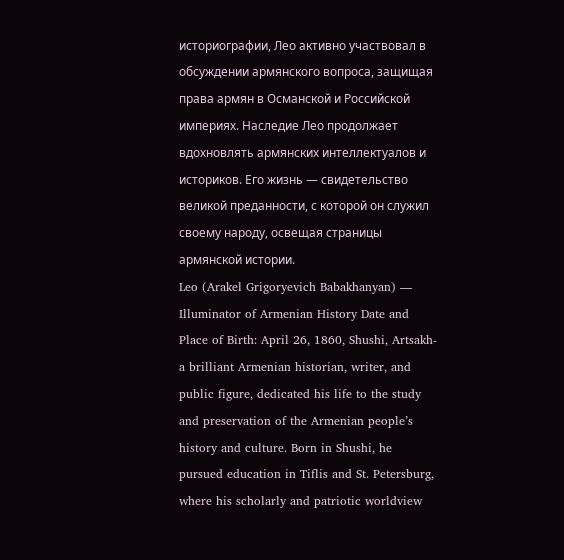историографии, Лео активно участвовал в обсуждении армянского вопроса, защищая права армян в Османской и Российской империях. Наследие Лео продолжает вдохновлять армянских интеллектуалов и историков. Его жизнь — свидетельство великой преданности, с которой он служил своему народу, освещая страницы армянской истории.
Leo (Arakel Grigoryevich Babakhanyan) — Illuminator of Armenian History Date and Place of Birth: April 26, 1860, Shushi, Artsakh- a brilliant Armenian historian, writer, and public figure, dedicated his life to the study and preservation of the Armenian people’s history and culture. Born in Shushi, he pursued education in Tiflis and St. Petersburg, where his scholarly and patriotic worldview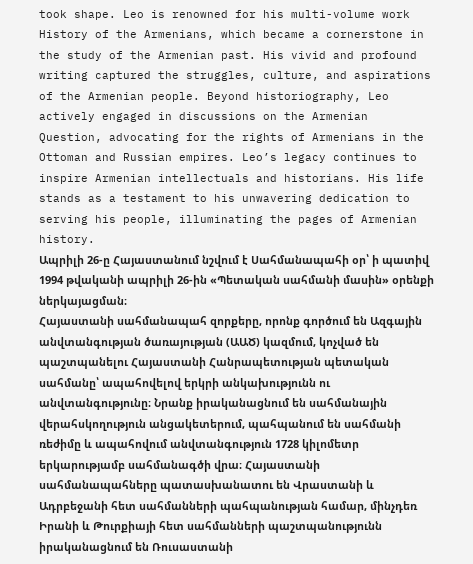took shape. Leo is renowned for his multi-volume work History of the Armenians, which became a cornerstone in the study of the Armenian past. His vivid and profound writing captured the struggles, culture, and aspirations of the Armenian people. Beyond historiography, Leo actively engaged in discussions on the Armenian Question, advocating for the rights of Armenians in the Ottoman and Russian empires. Leo’s legacy continues to inspire Armenian intellectuals and historians. His life stands as a testament to his unwavering dedication to serving his people, illuminating the pages of Armenian history.
Ապրիլի 26-ը Հայաստանում նշվում է Սահմանապահի օր՝ ի պատիվ 1994 թվականի ապրիլի 26-ին «Պետական սահմանի մասին» օրենքի ներկայացման։
Հայաստանի սահմանապահ զորքերը, որոնք գործում են Ազգային անվտանգության ծառայության (ԱԱԾ) կազմում, կոչված են պաշտպանելու Հայաստանի Հանրապետության պետական սահմանը՝ ապահովելով երկրի անկախությունն ու անվտանգությունը։ Նրանք իրականացնում են սահմանային վերահսկողություն անցակետերում, պահպանում են սահմանի ռեժիմը և ապահովում անվտանգություն 1728 կիլոմետր երկարությամբ սահմանագծի վրա։ Հայաստանի սահմանապահները պատասխանատու են Վրաստանի և Ադրբեջանի հետ սահմանների պահպանության համար, մինչդեռ Իրանի և Թուրքիայի հետ սահմանների պաշտպանությունն իրականացնում են Ռուսաստանի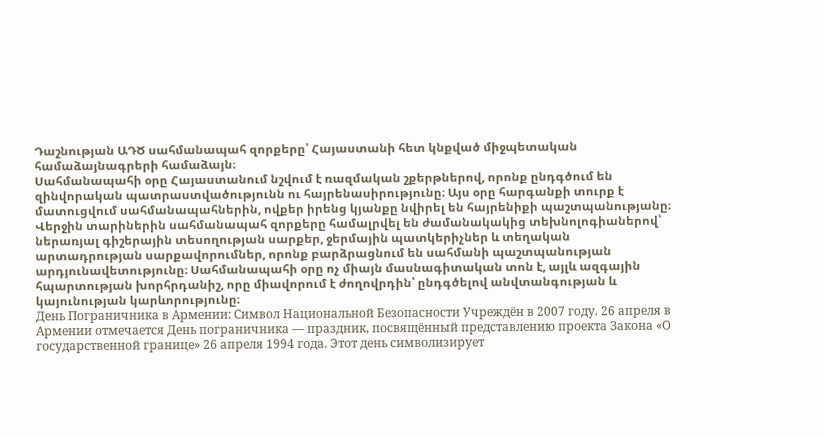Դաշնության ԱԴԾ սահմանապահ զորքերը՝ Հայաստանի հետ կնքված միջպետական համաձայնագրերի համաձայն։
Սահմանապահի օրը Հայաստանում նշվում է ռազմական շքերթներով, որոնք ընդգծում են զինվորական պատրաստվածությունն ու հայրենասիրությունը։ Այս օրը հարգանքի տուրք է մատուցվում սահմանապահներին, ովքեր իրենց կյանքը նվիրել են հայրենիքի պաշտպանությանը։ Վերջին տարիներին սահմանապահ զորքերը համալրվել են ժամանակակից տեխնոլոգիաներով՝ ներառյալ գիշերային տեսողության սարքեր, ջերմային պատկերիչներ և տեղական արտադրության սարքավորումներ, որոնք բարձրացնում են սահմանի պաշտպանության արդյունավետությունը։ Սահմանապահի օրը ոչ միայն մասնագիտական տոն է, այլև ազգային հպարտության խորհրդանիշ, որը միավորում է ժողովրդին՝ ընդգծելով անվտանգության և կայունության կարևորությունը։
День Пограничника в Армении: Символ Национальной Безопасности Учреждён в 2007 году. 26 апреля в Армении отмечается День пограничника — праздник, посвящённый представлению проекта Закона «О государственной границе» 26 апреля 1994 года. Этот день символизирует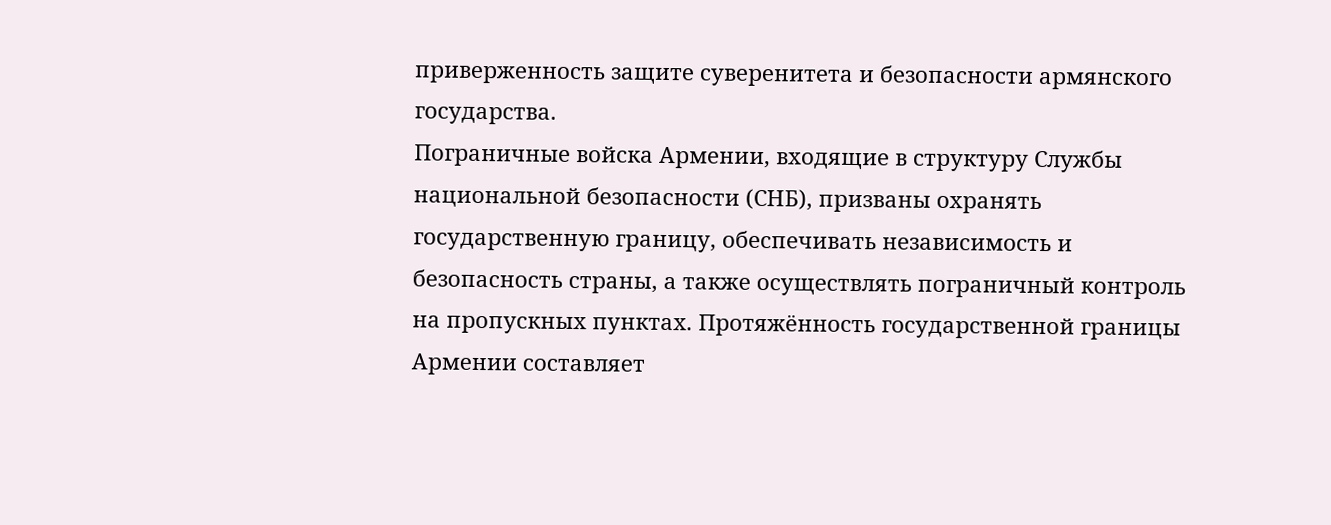приверженность защите суверенитета и безопасности армянского государства.
Пограничные войска Армении, входящие в структуру Службы национальной безопасности (СНБ), призваны охранять государственную границу, обеспечивать независимость и безопасность страны, а также осуществлять пограничный контроль на пропускных пунктах. Протяжённость государственной границы Армении составляет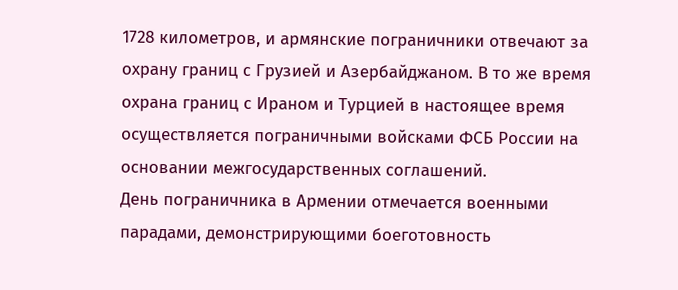1728 километров, и армянские пограничники отвечают за охрану границ с Грузией и Азербайджаном. В то же время охрана границ с Ираном и Турцией в настоящее время осуществляется пограничными войсками ФСБ России на основании межгосударственных соглашений.
День пограничника в Армении отмечается военными парадами, демонстрирующими боеготовность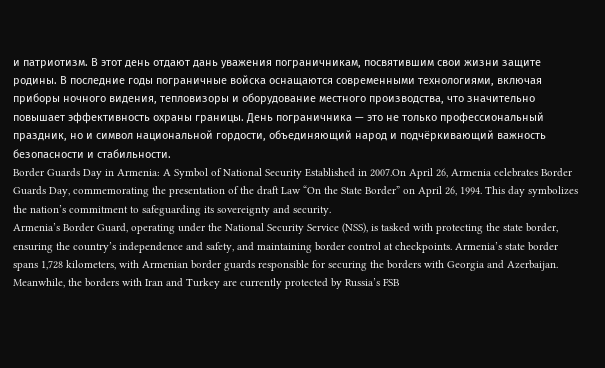и патриотизм. В этот день отдают дань уважения пограничникам, посвятившим свои жизни защите родины. В последние годы пограничные войска оснащаются современными технологиями, включая приборы ночного видения, тепловизоры и оборудование местного производства, что значительно повышает эффективность охраны границы. День пограничника — это не только профессиональный праздник, но и символ национальной гордости, объединяющий народ и подчёркивающий важность безопасности и стабильности.
Border Guards Day in Armenia: A Symbol of National Security Established in 2007.On April 26, Armenia celebrates Border Guards Day, commemorating the presentation of the draft Law “On the State Border” on April 26, 1994. This day symbolizes the nation’s commitment to safeguarding its sovereignty and security.
Armenia’s Border Guard, operating under the National Security Service (NSS), is tasked with protecting the state border, ensuring the country’s independence and safety, and maintaining border control at checkpoints. Armenia’s state border spans 1,728 kilometers, with Armenian border guards responsible for securing the borders with Georgia and Azerbaijan. Meanwhile, the borders with Iran and Turkey are currently protected by Russia’s FSB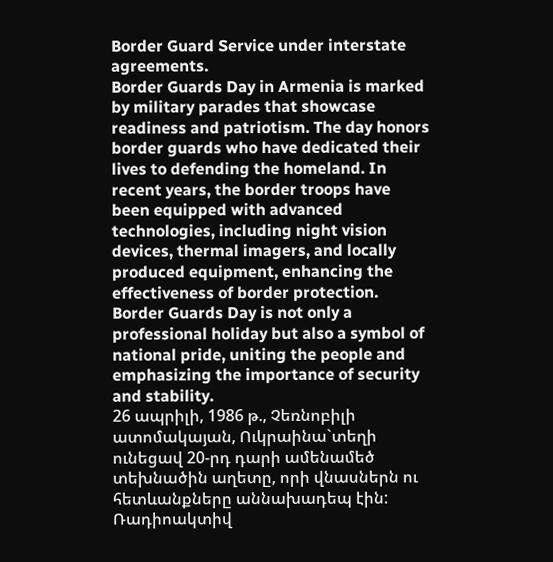Border Guard Service under interstate agreements.
Border Guards Day in Armenia is marked by military parades that showcase readiness and patriotism. The day honors border guards who have dedicated their lives to defending the homeland. In recent years, the border troops have been equipped with advanced technologies, including night vision devices, thermal imagers, and locally produced equipment, enhancing the effectiveness of border protection. Border Guards Day is not only a professional holiday but also a symbol of national pride, uniting the people and emphasizing the importance of security and stability.
26 ապրիլի, 1986 թ., Չեռնոբիլի ատոմակայան, Ուկրաինա`տեղի ունեցավ 20-րդ դարի ամենամեծ տեխնածին աղետը, որի վնասներն ու հետևանքները աննախադեպ էին:
Ռադիոակտիվ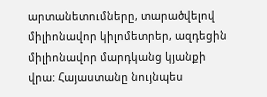արտանետումները, տարածվելով միլիոնավոր կիլոմետրեր, ազդեցին միլիոնավոր մարդկանց կյանքի վրա: Հայաստանը նույնպես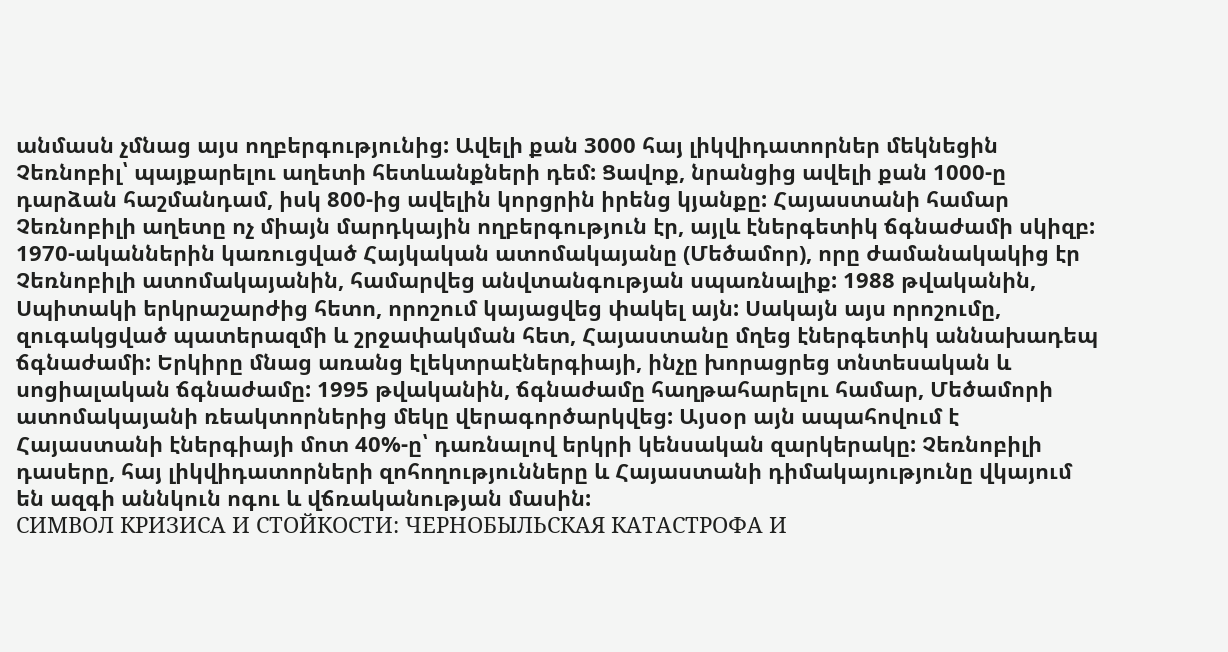անմասն չմնաց այս ողբերգությունից: Ավելի քան 3000 հայ լիկվիդատորներ մեկնեցին Չեռնոբիլ՝ պայքարելու աղետի հետևանքների դեմ: Ցավոք, նրանցից ավելի քան 1000-ը դարձան հաշմանդամ, իսկ 800-ից ավելին կորցրին իրենց կյանքը: Հայաստանի համար Չեռնոբիլի աղետը ոչ միայն մարդկային ողբերգություն էր, այլև էներգետիկ ճգնաժամի սկիզբ: 1970-ականներին կառուցված Հայկական ատոմակայանը (Մեծամոր), որը ժամանակակից էր Չեռնոբիլի ատոմակայանին, համարվեց անվտանգության սպառնալիք: 1988 թվականին, Սպիտակի երկրաշարժից հետո, որոշում կայացվեց փակել այն: Սակայն այս որոշումը, զուգակցված պատերազմի և շրջափակման հետ, Հայաստանը մղեց էներգետիկ աննախադեպ ճգնաժամի: Երկիրը մնաց առանց էլեկտրաէներգիայի, ինչը խորացրեց տնտեսական և սոցիալական ճգնաժամը: 1995 թվականին, ճգնաժամը հաղթահարելու համար, Մեծամորի ատոմակայանի ռեակտորներից մեկը վերագործարկվեց: Այսօր այն ապահովում է Հայաստանի էներգիայի մոտ 40%-ը՝ դառնալով երկրի կենսական զարկերակը: Չեռնոբիլի դասերը, հայ լիկվիդատորների զոհողությունները և Հայաստանի դիմակայությունը վկայում են ազգի աննկուն ոգու և վճռականության մասին:
СИМВОЛ КРИЗИСА И СТОЙКОСТИ: ЧЕРНОБЫЛЬСКАЯ КАТАСТРОФА И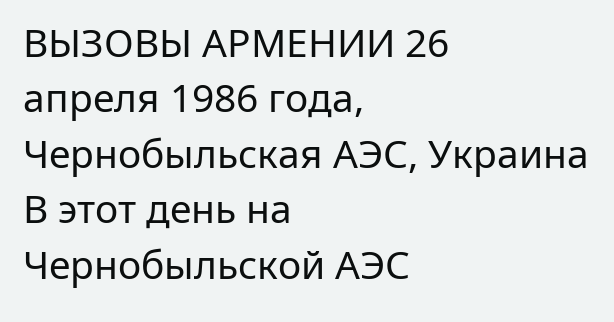ВЫЗОВЫ АРМЕНИИ 26 апреля 1986 года, Чернобыльская АЭС, Украина В этот день на Чернобыльской АЭС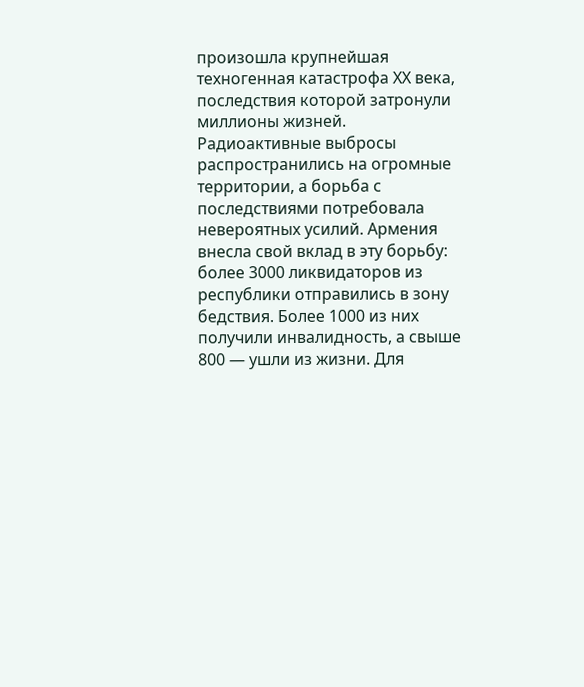произошла крупнейшая техногенная катастрофа ХХ века, последствия которой затронули миллионы жизней. Радиоактивные выбросы распространились на огромные территории, а борьба с последствиями потребовала невероятных усилий. Армения внесла свой вклад в эту борьбу: более 3000 ликвидаторов из республики отправились в зону бедствия. Более 1000 из них получили инвалидность, а свыше 800 — ушли из жизни. Для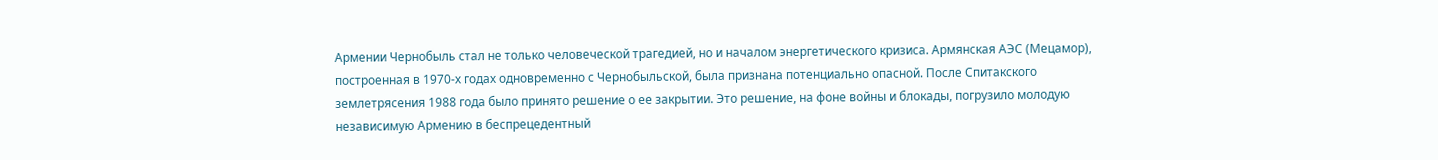Армении Чернобыль стал не только человеческой трагедией, но и началом энергетического кризиса. Армянская АЭС (Мецамор), построенная в 1970-х годах одновременно с Чернобыльской, была признана потенциально опасной. После Спитакского землетрясения 1988 года было принято решение о ее закрытии. Это решение, на фоне войны и блокады, погрузило молодую независимую Армению в беспрецедентный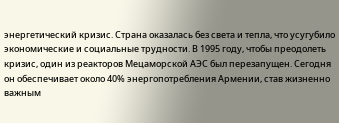энергетический кризис. Страна оказалась без света и тепла, что усугубило экономические и социальные трудности. В 1995 году, чтобы преодолеть кризис, один из реакторов Мецаморской АЭС был перезапущен. Сегодня он обеспечивает около 40% энергопотребления Армении, став жизненно важным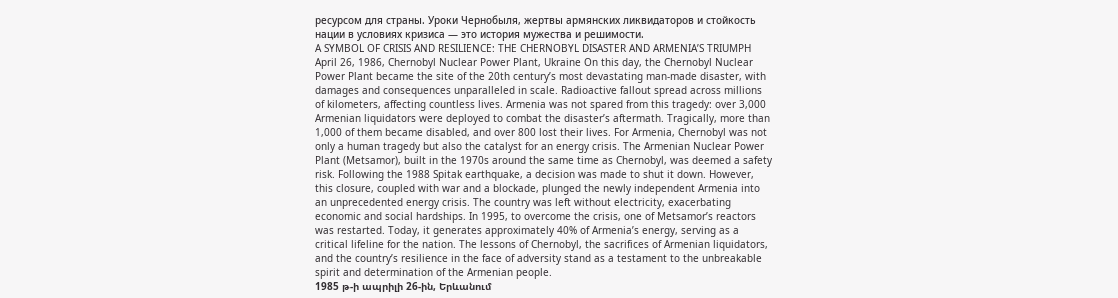ресурсом для страны. Уроки Чернобыля, жертвы армянских ликвидаторов и стойкость нации в условиях кризиса — это история мужества и решимости.
A SYMBOL OF CRISIS AND RESILIENCE: THE CHERNOBYL DISASTER AND ARMENIA’S TRIUMPH April 26, 1986, Chernobyl Nuclear Power Plant, Ukraine On this day, the Chernobyl Nuclear Power Plant became the site of the 20th century’s most devastating man-made disaster, with damages and consequences unparalleled in scale. Radioactive fallout spread across millions of kilometers, affecting countless lives. Armenia was not spared from this tragedy: over 3,000 Armenian liquidators were deployed to combat the disaster’s aftermath. Tragically, more than 1,000 of them became disabled, and over 800 lost their lives. For Armenia, Chernobyl was not only a human tragedy but also the catalyst for an energy crisis. The Armenian Nuclear Power Plant (Metsamor), built in the 1970s around the same time as Chernobyl, was deemed a safety risk. Following the 1988 Spitak earthquake, a decision was made to shut it down. However, this closure, coupled with war and a blockade, plunged the newly independent Armenia into an unprecedented energy crisis. The country was left without electricity, exacerbating economic and social hardships. In 1995, to overcome the crisis, one of Metsamor’s reactors was restarted. Today, it generates approximately 40% of Armenia’s energy, serving as a critical lifeline for the nation. The lessons of Chernobyl, the sacrifices of Armenian liquidators, and the country’s resilience in the face of adversity stand as a testament to the unbreakable spirit and determination of the Armenian people.
1985 թ-ի ապրիլի 26-ին, Երևանում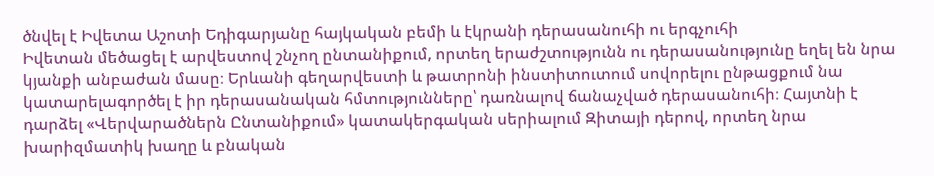ծնվել է Իվետա Աշոտի Եդիգարյանը հայկական բեմի և էկրանի դերասանուհի ու երգչուհի
Իվետան մեծացել է արվեստով շնչող ընտանիքում, որտեղ երաժշտությունն ու դերասանությունը եղել են նրա կյանքի անբաժան մասը։ Երևանի գեղարվեստի և թատրոնի ինստիտուտում սովորելու ընթացքում նա կատարելագործել է իր դերասանական հմտությունները՝ դառնալով ճանաչված դերասանուհի։ Հայտնի է դարձել «Վերվարածներն Ընտանիքում» կատակերգական սերիալում Զիտայի դերով, որտեղ նրա խարիզմատիկ խաղը և բնական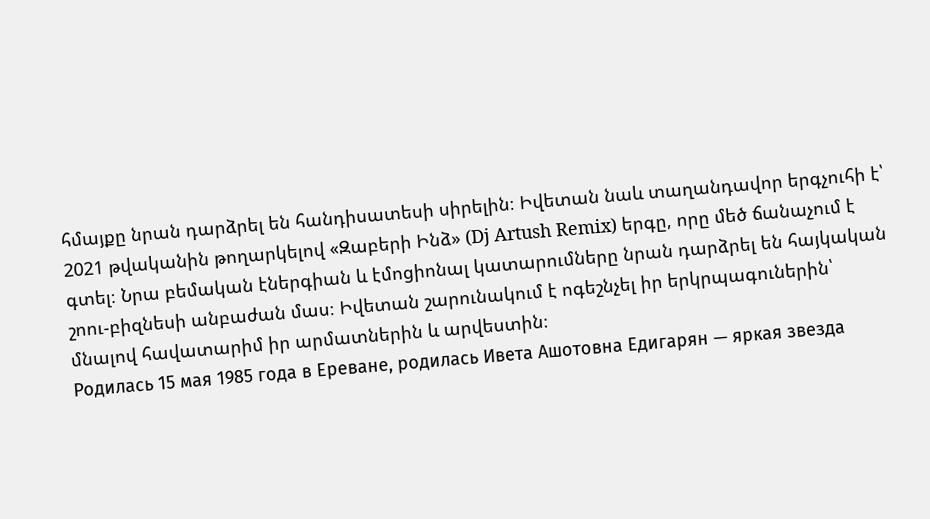հմայքը նրան դարձրել են հանդիսատեսի սիրելին։ Իվետան նաև տաղանդավոր երգչուհի է՝ 2021 թվականին թողարկելով «Զաբերի Ինձ» (Dj Artush Remix) երգը, որը մեծ ճանաչում է գտել։ Նրա բեմական էներգիան և էմոցիոնալ կատարումները նրան դարձրել են հայկական շոու-բիզնեսի անբաժան մաս։ Իվետան շարունակում է ոգեշնչել իր երկրպագուներին՝ մնալով հավատարիմ իր արմատներին և արվեստին։
Родилась 15 мая 1985 года в Ереване, родилась Ивета Ашотовна Едигарян — яркая звезда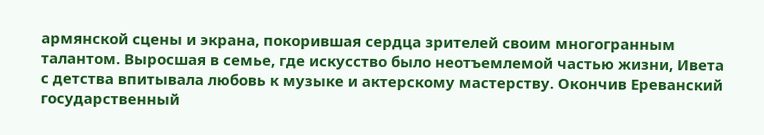армянской сцены и экрана, покорившая сердца зрителей своим многогранным талантом. Выросшая в семье, где искусство было неотъемлемой частью жизни, Ивета с детства впитывала любовь к музыке и актерскому мастерству. Окончив Ереванский государственный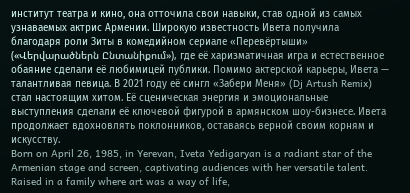институт театра и кино, она отточила свои навыки, став одной из самых узнаваемых актрис Армении. Широкую известность Ивета получила благодаря роли Зиты в комедийном сериале «Перевёртыши» («Վերվարածներն Ընտանիքում»), где её харизматичная игра и естественное обаяние сделали её любимицей публики. Помимо актерской карьеры, Ивета — талантливая певица. В 2021 году её сингл «Забери Меня» (Dj Artush Remix) стал настоящим хитом. Её сценическая энергия и эмоциональные выступления сделали её ключевой фигурой в армянском шоу-бизнесе. Ивета продолжает вдохновлять поклонников, оставаясь верной своим корням и искусству.
Born on April 26, 1985, in Yerevan, Iveta Yedigaryan is a radiant star of the Armenian stage and screen, captivating audiences with her versatile talent. Raised in a family where art was a way of life,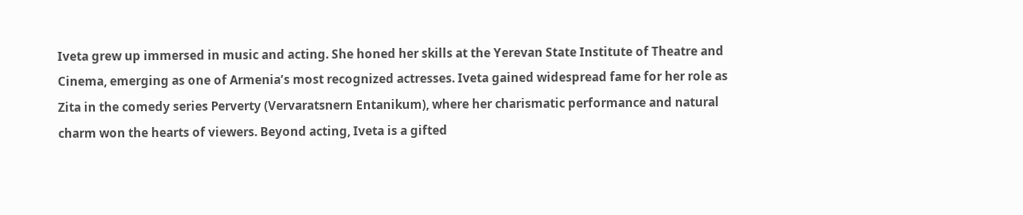Iveta grew up immersed in music and acting. She honed her skills at the Yerevan State Institute of Theatre and Cinema, emerging as one of Armenia’s most recognized actresses. Iveta gained widespread fame for her role as Zita in the comedy series Perverty (Vervaratsnern Entanikum), where her charismatic performance and natural charm won the hearts of viewers. Beyond acting, Iveta is a gifted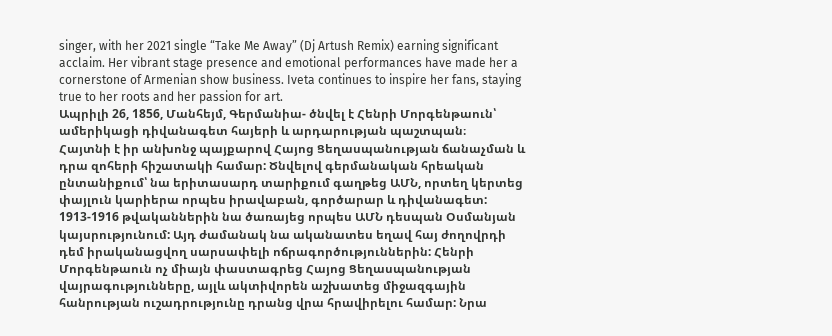singer, with her 2021 single “Take Me Away” (Dj Artush Remix) earning significant acclaim. Her vibrant stage presence and emotional performances have made her a cornerstone of Armenian show business. Iveta continues to inspire her fans, staying true to her roots and her passion for art.
Ապրիլի 26, 1856, Մանհեյմ, Գերմանիա- ծնվել է Հենրի Մորգենթաուն՝ ամերիկացի դիվանագետ հայերի և արդարության պաշտպան։
Հայտնի է իր անխոնջ պայքարով Հայոց Ցեղասպանության ճանաչման և դրա զոհերի հիշատակի համար: Ծնվելով գերմանական հրեական ընտանիքում՝ նա երիտասարդ տարիքում գաղթեց ԱՄՆ, որտեղ կերտեց փայլուն կարիերա որպես իրավաբան, գործարար և դիվանագետ: 1913-1916 թվականներին նա ծառայեց որպես ԱՄՆ դեսպան Օսմանյան կայսրությունում: Այդ ժամանակ նա ականատես եղավ հայ ժողովրդի դեմ իրականացվող սարսափելի ոճրագործություններին: Հենրի Մորգենթաուն ոչ միայն փաստագրեց Հայոց Ցեղասպանության վայրագությունները, այլև ակտիվորեն աշխատեց միջազգային հանրության ուշադրությունը դրանց վրա հրավիրելու համար: Նրա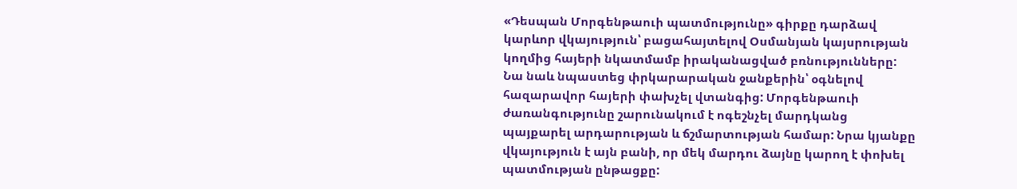«Դեսպան Մորգենթաուի պատմությունը» գիրքը դարձավ կարևոր վկայություն՝ բացահայտելով Օսմանյան կայսրության կողմից հայերի նկատմամբ իրականացված բռնությունները: Նա նաև նպաստեց փրկարարական ջանքերին՝ օգնելով հազարավոր հայերի փախչել վտանգից: Մորգենթաուի ժառանգությունը շարունակում է ոգեշնչել մարդկանց պայքարել արդարության և ճշմարտության համար: Նրա կյանքը վկայություն է այն բանի, որ մեկ մարդու ձայնը կարող է փոխել պատմության ընթացքը: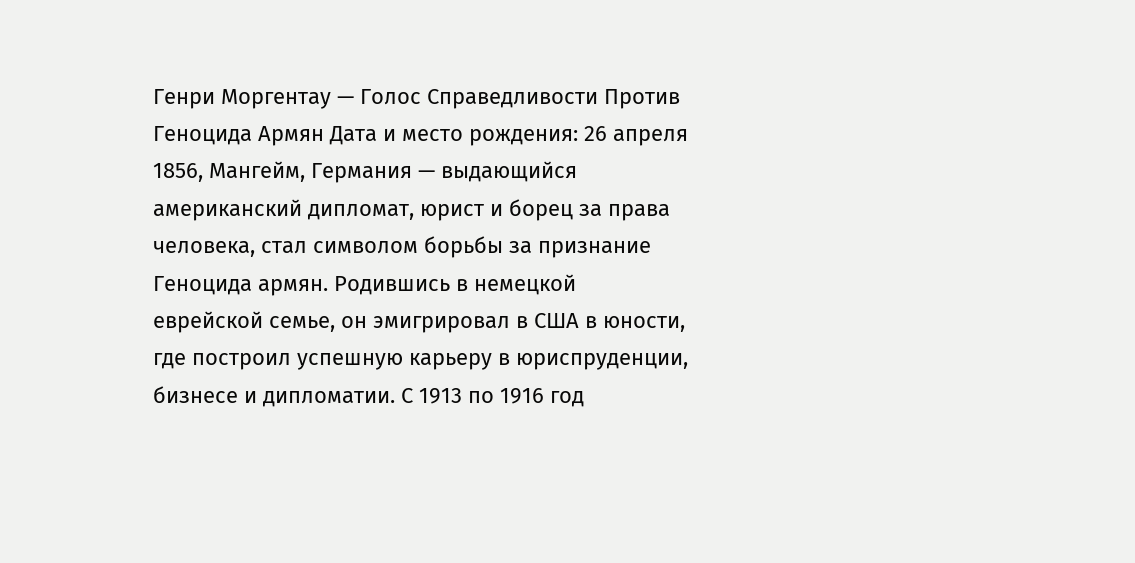Генри Моргентау — Голос Справедливости Против Геноцида Армян Дата и место рождения: 26 апреля 1856, Мангейм, Германия — выдающийся американский дипломат, юрист и борец за права человека, стал символом борьбы за признание Геноцида армян. Родившись в немецкой еврейской семье, он эмигрировал в США в юности, где построил успешную карьеру в юриспруденции, бизнесе и дипломатии. С 1913 по 1916 год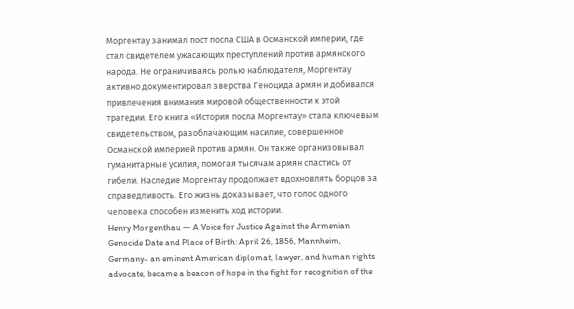Моргентау занимал пост посла США в Османской империи, где стал свидетелем ужасающих преступлений против армянского народа. Не ограничиваясь ролью наблюдателя, Моргентау активно документировал зверства Геноцида армян и добивался привлечения внимания мировой общественности к этой трагедии. Его книга «История посла Моргентау» стала ключевым свидетельством, разоблачающим насилие, совершенное Османской империей против армян. Он также организовывал гуманитарные усилия, помогая тысячам армян спастись от гибели. Наследие Моргентау продолжает вдохновлять борцов за справедливость. Его жизнь доказывает, что голос одного человека способен изменить ход истории.
Henry Morgenthau — A Voice for Justice Against the Armenian Genocide Date and Place of Birth: April 26, 1856, Mannheim, Germany- an eminent American diplomat, lawyer, and human rights advocate, became a beacon of hope in the fight for recognition of the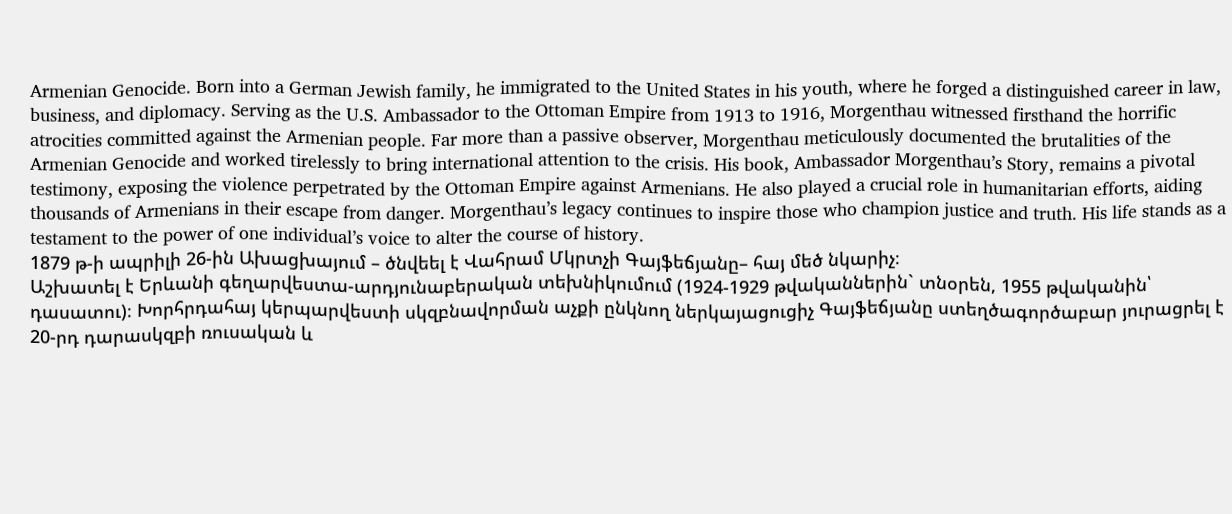Armenian Genocide. Born into a German Jewish family, he immigrated to the United States in his youth, where he forged a distinguished career in law, business, and diplomacy. Serving as the U.S. Ambassador to the Ottoman Empire from 1913 to 1916, Morgenthau witnessed firsthand the horrific atrocities committed against the Armenian people. Far more than a passive observer, Morgenthau meticulously documented the brutalities of the Armenian Genocide and worked tirelessly to bring international attention to the crisis. His book, Ambassador Morgenthau’s Story, remains a pivotal testimony, exposing the violence perpetrated by the Ottoman Empire against Armenians. He also played a crucial role in humanitarian efforts, aiding thousands of Armenians in their escape from danger. Morgenthau’s legacy continues to inspire those who champion justice and truth. His life stands as a testament to the power of one individual’s voice to alter the course of history.
1879 թ-ի ապրիլի 26-ին Ախացխայում – ծնվեել է Վահրամ Մկրտչի Գայֆեճյանը– հայ մեծ նկարիչ։
Աշխատել է Երևանի գեղարվեստա-արդյունաբերական տեխնիկումում (1924-1929 թվականներին` տնօրեն, 1955 թվականին՝ դասատու)։ Խորհրդահայ կերպարվեստի սկզբնավորման աչքի ընկնող ներկայացուցիչ Գայֆեճյանը ստեղծագործաբար յուրացրել է 20-րդ դարասկզբի ռուսական և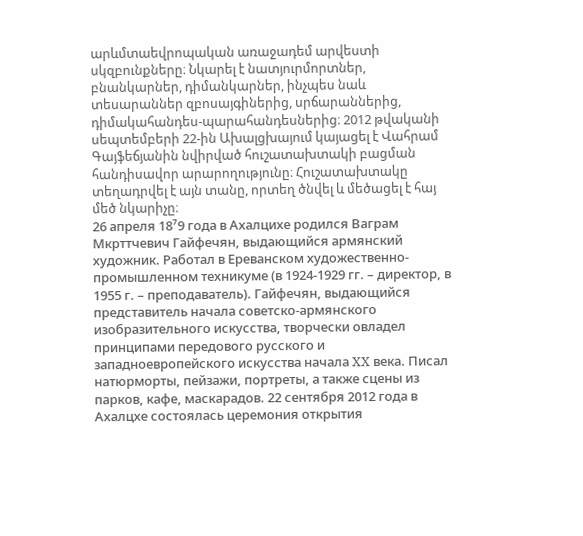արևմտաեվրոպական առաջադեմ արվեստի սկզբունքները։ Նկարել է նատյուրմորտներ, բնանկարներ, դիմանկարներ, ինչպես նաև տեսարաններ զբոսայգիներից, սրճարաններից, դիմակահանդես-պարահանդեսներից։ 2012 թվականի սեպտեմբերի 22-ին Ախալցխայում կայացել է Վահրամ Գայֆեճյանին նվիրված հուշատախտակի բացման հանդիսավոր արարողությունը։ Հուշատախտակը տեղադրվել է այն տանը, որտեղ ծնվել և մեծացել է հայ մեծ նկարիչը։
26 апреля 18⁷9 года в Ахалцихе родился Ваграм Мкрттчевич Гайфечян, выдающийся армянский художник. Работал в Ереванском художественно-промышленном техникуме (в 1924-1929 гг. – директор, в 1955 г. – преподаватель). Гайфечян, выдающийся представитель начала советско-армянского изобразительного искусства, творчески овладел принципами передового русского и западноевропейского искусства начала XX века. Писал натюрморты, пейзажи, портреты, а также сцены из парков, кафе, маскарадов. 22 сентября 2012 года в Ахалцхе состоялась церемония открытия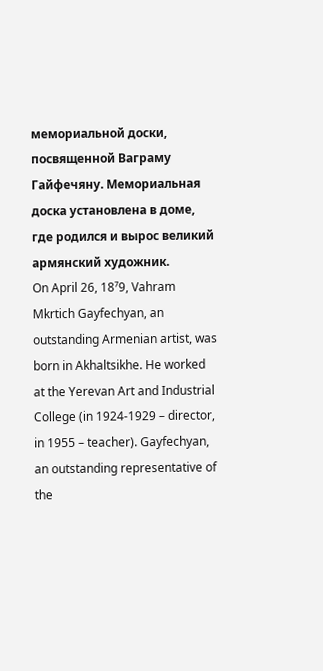мемориальной доски, посвященной Ваграму Гайфечяну. Мемориальная доска установлена в доме, где родился и вырос великий армянский художник.
On April 26, 18⁷9, Vahram Mkrtich Gayfechyan, an outstanding Armenian artist, was born in Akhaltsikhe. He worked at the Yerevan Art and Industrial College (in 1924-1929 – director, in 1955 – teacher). Gayfechyan, an outstanding representative of the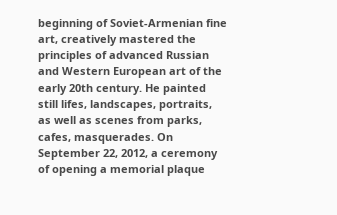beginning of Soviet-Armenian fine art, creatively mastered the principles of advanced Russian and Western European art of the early 20th century. He painted still lifes, landscapes, portraits, as well as scenes from parks, cafes, masquerades. On September 22, 2012, a ceremony of opening a memorial plaque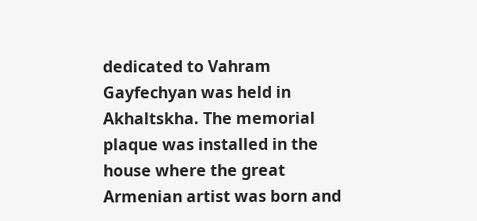dedicated to Vahram Gayfechyan was held in Akhaltskha. The memorial plaque was installed in the house where the great Armenian artist was born and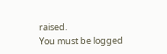raised.
You must be logged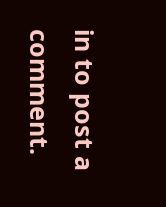in to post a comment.